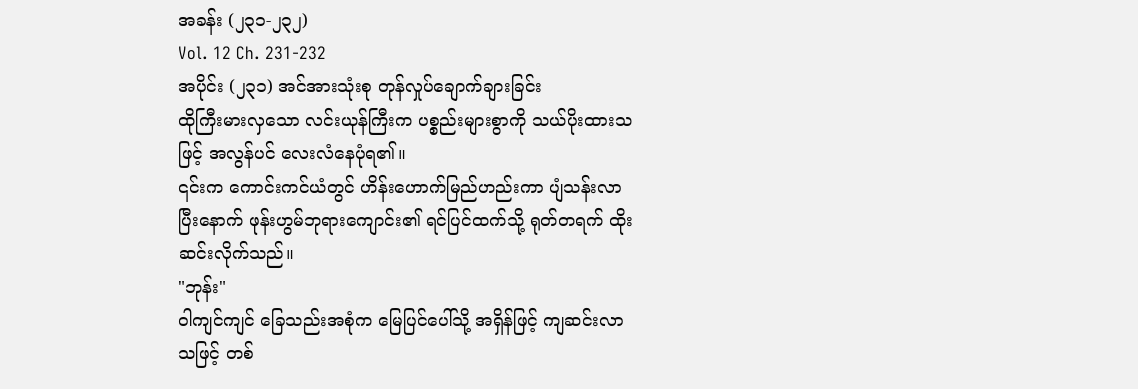အခန်း (၂၃၁-၂၃၂)
Vol. 12 Ch. 231-232
အပိုင်း (၂၃၁) အင်အားသုံးစု တုန်လှုပ်ချောက်ချားခြင်း
ထိုကြီးမားလှသော လင်းယုန်ကြီးက ပစ္စည်းများစွာကို သယ်ပိုးထားသဖြင့် အလွန်ပင် လေးလံနေပုံရ၏။
၎င်းက ကောင်းကင်ယံတွင် ဟိန်းဟောက်မြည်ဟည်းကာ ပျံသန်းလာပြီးနောက် ဖုန်းဟွမ်ဘုရားကျောင်း၏ ရင်ပြင်ထက်သို့ ရုတ်တရက် ထိုးဆင်းလိုက်သည်။
"ဘုန်း"
ဝါကျင်ကျင် ခြေသည်းအစုံက မြေပြင်ပေါ်သို့ အရှိန်ဖြင့် ကျဆင်းလာသဖြင့် တစ်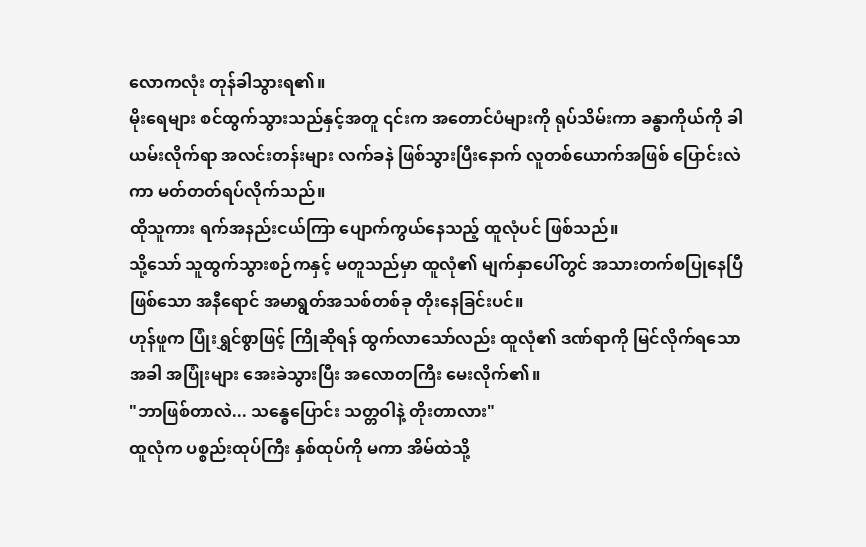လောကလုံး တုန်ခါသွားရ၏။
မိုးရေများ စင်ထွက်သွားသည်နှင့်အတူ ၎င်းက အတောင်ပံများကို ရုပ်သိမ်းကာ ခန္ဓာကိုယ်ကို ခါယမ်းလိုက်ရာ အလင်းတန်းများ လက်ခနဲ ဖြစ်သွားပြီးနောက် လူတစ်ယောက်အဖြစ် ပြောင်းလဲကာ မတ်တတ်ရပ်လိုက်သည်။
ထိုသူကား ရက်အနည်းငယ်ကြာ ပျောက်ကွယ်နေသည့် ထူလုံပင် ဖြစ်သည်။
သို့သော် သူထွက်သွားစဉ်ကနှင့် မတူသည်မှာ ထူလုံ၏ မျက်နှာပေါ်တွင် အသားတက်စပြုနေပြီဖြစ်သော အနီရောင် အမာရွတ်အသစ်တစ်ခု တိုးနေခြင်းပင်။
ဟုန်ဖူက ပြုံးရွှင်စွာဖြင့် ကြိုဆိုရန် ထွက်လာသော်လည်း ထူလုံ၏ ဒဏ်ရာကို မြင်လိုက်ရသောအခါ အပြုံးများ အေးခဲသွားပြီး အလောတကြီး မေးလိုက်၏။
"ဘာဖြစ်တာလဲ... သန္ဓေပြောင်း သတ္တဝါနဲ့ တိုးတာလား"
ထူလုံက ပစ္စည်းထုပ်ကြီး နှစ်ထုပ်ကို မကာ အိမ်ထဲသို့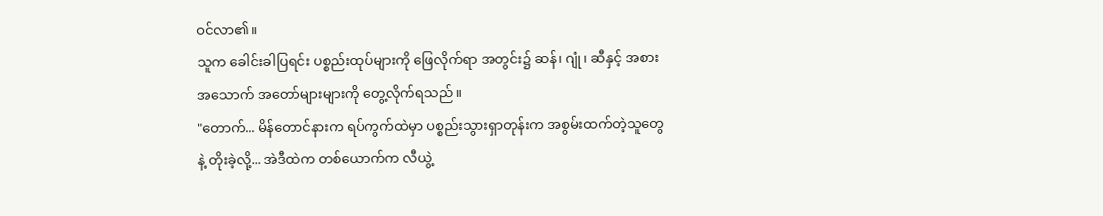ဝင်လာ၏။
သူက ခေါင်းခါပြရင်း ပစ္စည်းထုပ်များကို ဖြေလိုက်ရာ အတွင်း၌ ဆန်၊ ဂျုံ၊ ဆီနှင့် အစားအသောက် အတော်များများကို တွေ့လိုက်ရသည်။
"တောက်... မိန်တောင်နားက ရပ်ကွက်ထဲမှာ ပစ္စည်းသွားရှာတုန်းက အစွမ်းထက်တဲ့သူတွေနဲ့ တိုးခဲ့လို့... အဲဒီထဲက တစ်ယောက်က လီယွဲ့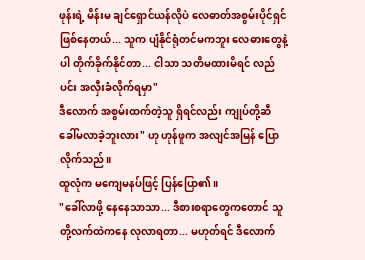ဖုန်းရဲ့ မိန်းမ ချင်ရှောင်ယန်လိုပဲ လေဓာတ်အစွမ်းပိုင်ရှင် ဖြစ်နေတယ်... သူက ပျံနိုင်ရုံတင်မကဘူး လေဓားတွေနဲ့ပါ တိုက်ခိုက်နိုင်တာ... ငါသာ သတိမထားမိရင် လည်ပင်း အလှီးခံလိုက်ရမှာ"
ဒီလောက် အစွမ်းထက်တဲ့သူ ရှိရင်လည်း ကျုပ်တို့ဆီ ခေါ်မလာခဲ့ဘူးလား" ဟု ဟုန်ဖူက အလျင်အမြန် ပြောလိုက်သည်။
ထူလုံက မကျေမနပ်ဖြင့် ပြန်ပြော၏။
"ခေါ်လာဖို့ နေနေသာသာ... ဒီစားစရာတွေကတောင် သူတို့လက်ထဲကနေ လုလာရတာ... မဟုတ်ရင် ဒီလောက်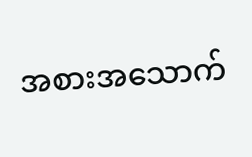အစားအသောက်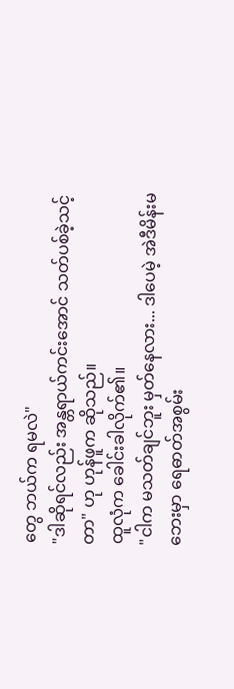တွေ ဘယ်က ရမလဲ"
"ဒါဆိုရင်လည်း အန္တရာယ်ကင်းအောင် သတ်ပစ်ခဲ့သင့်တာ" ဟု ဟုန်ဖူက ဆိုသည်။
ထူလုံက ခေါင်းခါလိုက်၏။
"ငါက မသတ်ချင်ဘူး မှတ်နေလား... ဒါပေမဲ့ အဲဒီမိန်းမဘေးမှာ ရေဓာတ်အစွမ်း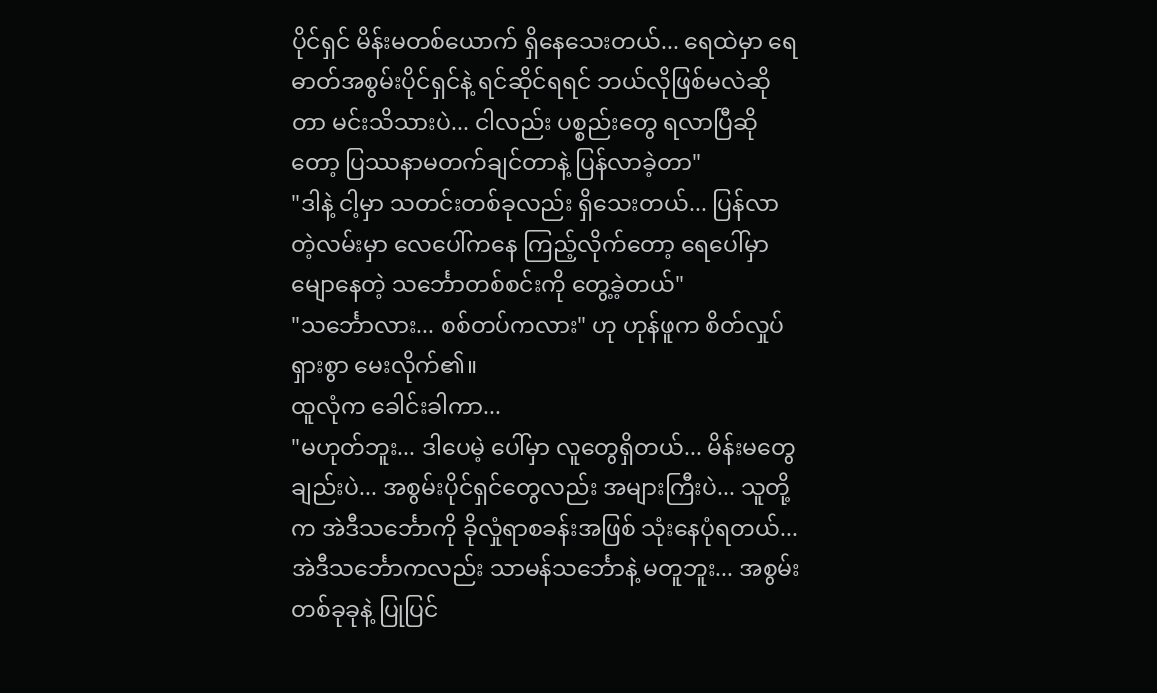ပိုင်ရှင် မိန်းမတစ်ယောက် ရှိနေသေးတယ်... ရေထဲမှာ ရေဓာတ်အစွမ်းပိုင်ရှင်နဲ့ ရင်ဆိုင်ရရင် ဘယ်လိုဖြစ်မလဲဆိုတာ မင်းသိသားပဲ... ငါလည်း ပစ္စည်းတွေ ရလာပြီဆိုတော့ ပြဿနာမတက်ချင်တာနဲ့ ပြန်လာခဲ့တာ"
"ဒါနဲ့ ငါ့မှာ သတင်းတစ်ခုလည်း ရှိသေးတယ်... ပြန်လာတဲ့လမ်းမှာ လေပေါ်ကနေ ကြည့်လိုက်တော့ ရေပေါ်မှာ မျောနေတဲ့ သင်္ဘောတစ်စင်းကို တွေ့ခဲ့တယ်"
"သင်္ဘောလား... စစ်တပ်ကလား" ဟု ဟုန်ဖူက စိတ်လှုပ်ရှားစွာ မေးလိုက်၏။
ထူလုံက ခေါင်းခါကာ...
"မဟုတ်ဘူး... ဒါပေမဲ့ ပေါ်မှာ လူတွေရှိတယ်... မိန်းမတွေချည်းပဲ... အစွမ်းပိုင်ရှင်တွေလည်း အများကြီးပဲ... သူတို့က အဲဒီသင်္ဘောကို ခိုလှုံရာစခန်းအဖြစ် သုံးနေပုံရတယ်... အဲဒီသင်္ဘောကလည်း သာမန်သင်္ဘောနဲ့ မတူဘူး... အစွမ်းတစ်ခုခုနဲ့ ပြုပြင်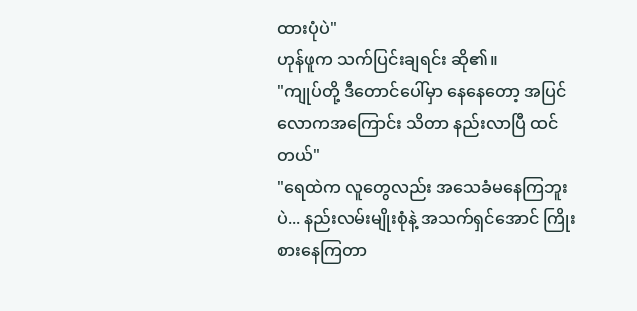ထားပုံပဲ"
ဟုန်ဖူက သက်ပြင်းချရင်း ဆို၏။
"ကျုပ်တို့ ဒီတောင်ပေါ်မှာ နေနေတော့ အပြင်လောကအကြောင်း သိတာ နည်းလာပြီ ထင်တယ်"
"ရေထဲက လူတွေလည်း အသေခံမနေကြဘူးပဲ... နည်းလမ်းမျိုးစုံနဲ့ အသက်ရှင်အောင် ကြိုးစားနေကြတာ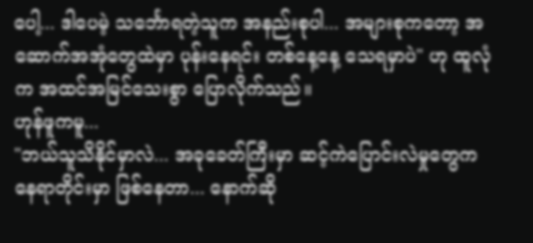ပေါ့... ဒါပေမဲ့ သင်္ဘောရတဲ့သူက အနည်းစုပါ... အများစုကတော့ အဆောက်အအုံတွေထဲမှာ ပုန်းနေရင်း တစ်နေ့နေ့ သေရမှာပဲ" ဟု ထူလုံက အထင်အမြင်သေးစွာ ပြောလိုက်သည်။
ဟုန်ဖူကမူ...
"ဘယ်သူသိနိုင်မှာလဲ... အခုခေတ်ကြီးမှာ ဆင့်ကဲပြောင်းလဲမှုတွေက နေရာတိုင်းမှာ ဖြစ်နေတာ... နောက်ဆို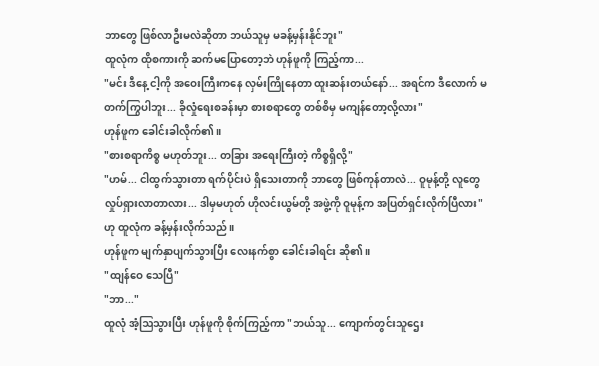ဘာတွေ ဖြစ်လာဦးမလဲဆိုတာ ဘယ်သူမှ မခန့်မှန်းနိုင်ဘူး"
ထူလုံက ထိုစကားကို ဆက်မပြောတော့ဘဲ ဟုန်ဖူကို ကြည့်ကာ...
"မင်း ဒီနေ့ ငါ့ကို အဝေးကြီးကနေ လှမ်းကြိုနေတာ ထူးဆန်းတယ်နော်... အရင်က ဒီလောက် မတက်ကြွပါဘူး... ခိုလှုံရေးစခန်းမှာ စားစရာတွေ တစ်စိမှ မကျန်တော့လို့လား"
ဟုန်ဖူက ခေါင်းခါလိုက်၏။
"စားစရာကိစ္စ မဟုတ်ဘူး... တခြား အရေးကြီးတဲ့ ကိစ္စရှိလို့"
"ဟမ်... ငါထွက်သွားတာ ရက်ပိုင်းပဲ ရှိသေးတာကို ဘာတွေ ဖြစ်ကုန်တာလဲ... ဝူမုန့်တို့ လူတွေ လှုပ်ရှားလာတာလား... ဒါမှမဟုတ် ဟိုလင်းယွမ်တို့ အဖွဲ့ကို ဝူမုန့်က အပြတ်ရှင်းလိုက်ပြီလား" ဟု ထူလုံက ခန့်မှန်းလိုက်သည်။
ဟုန်ဖူက မျက်နှာပျက်သွားပြီး လေးနက်စွာ ခေါင်းခါရင်း ဆို၏။
"ထျန်ဝေ သေပြီ"
"ဘာ..."
ထူလုံ အံ့ဩသွားပြီး ဟုန်ဖူကို စိုက်ကြည့်ကာ "ဘယ်သူ... ကျောက်တွင်းသူဌေး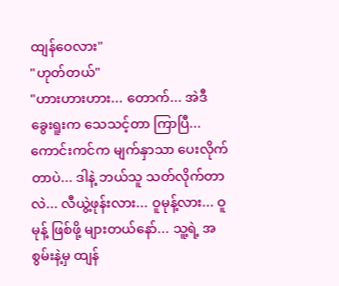ထျန်ဝေလား"
"ဟုတ်တယ်"
"ဟားဟားဟား... တောက်... အဲဒီခွေးရူးက သေသင့်တာ ကြာပြီ... ကောင်းကင်က မျက်နှာသာ ပေးလိုက်တာပဲ... ဒါနဲ့ ဘယ်သူ သတ်လိုက်တာလဲ... လီယွဲ့ဖုန်းလား... ဝူမုန့်လား... ဝူမုန့် ဖြစ်ဖို့ များတယ်နော်... သူ့ရဲ့ အစွမ်းနဲ့မှ ထျန်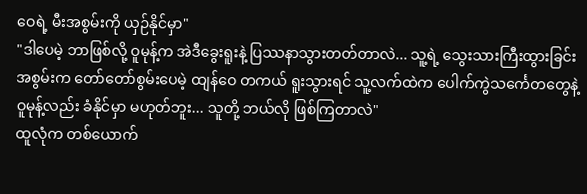ဝေရဲ့ မီးအစွမ်းကို ယှဉ်နိုင်မှာ"
"ဒါပေမဲ့ ဘာဖြစ်လို့ ဝူမုန့်က အဲဒီခွေးရူးနဲ့ ပြဿနာသွားတတ်တာလဲ... သူ့ရဲ့ သွေးသားကြီးထွားခြင်းအစွမ်းက တော်တော်စွမ်းပေမဲ့ ထျန်ဝေ တကယ် ရူးသွားရင် သူ့လက်ထဲက ပေါက်ကွဲသင်္ကေတတွေနဲ့ ဝူမုန့်လည်း ခံနိုင်မှာ မဟုတ်ဘူး... သူတို့ ဘယ်လို ဖြစ်ကြတာလဲ"
ထူလုံက တစ်ယောက်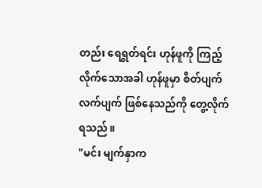တည်း ရေရွတ်ရင်း ဟုန်ဖူကို ကြည့်လိုက်သောအခါ ဟုန်ဖူမှာ စိတ်ပျက်လက်ပျက် ဖြစ်နေသည်ကို တွေ့လိုက်ရသည်။
"မင်း မျက်နှာက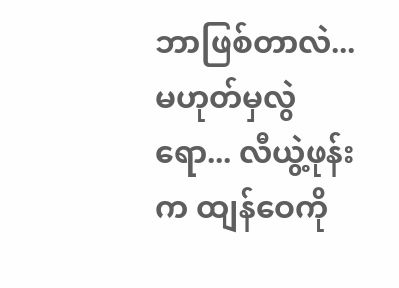ဘာဖြစ်တာလဲ... မဟုတ်မှလွဲရော... လီယွဲ့ဖုန်းက ထျန်ဝေကို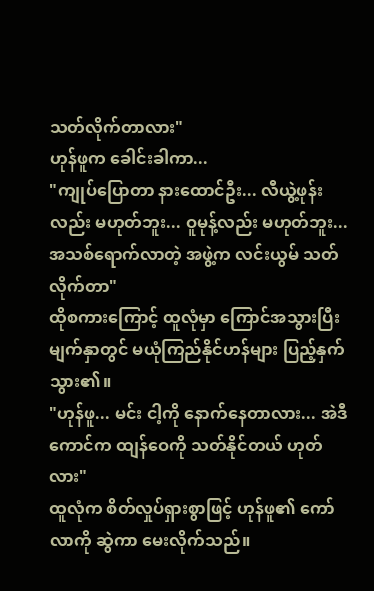သတ်လိုက်တာလား"
ဟုန်ဖူက ခေါင်းခါကာ...
"ကျုပ်ပြောတာ နားထောင်ဦး... လီယွဲ့ဖုန်းလည်း မဟုတ်ဘူး... ဝူမုန့်လည်း မဟုတ်ဘူး... အသစ်ရောက်လာတဲ့ အဖွဲ့က လင်းယွမ် သတ်လိုက်တာ"
ထိုစကားကြောင့် ထူလုံမှာ ကြောင်အသွားပြီး မျက်နှာတွင် မယုံကြည်နိုင်ဟန်များ ပြည့်နှက်သွား၏။
"ဟုန်ဖူ... မင်း ငါ့ကို နောက်နေတာလား... အဲဒီကောင်က ထျန်ဝေကို သတ်နိုင်တယ် ဟုတ်လား"
ထူလုံက စိတ်လှုပ်ရှားစွာဖြင့် ဟုန်ဖူ၏ ကော်လာကို ဆွဲကာ မေးလိုက်သည်။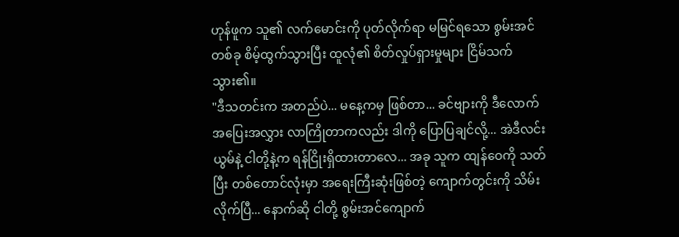ဟုန်ဖူက သူ၏ လက်မောင်းကို ပုတ်လိုက်ရာ မမြင်ရသော စွမ်းအင်တစ်ခု စိမ့်ထွက်သွားပြီး ထူလုံ၏ စိတ်လှုပ်ရှားမှုများ ငြိမ်သက်သွား၏။
"ဒီသတင်းက အတည်ပဲ... မနေ့ကမှ ဖြစ်တာ... ခင်ဗျားကို ဒီလောက် အပြေးအလွှား လာကြိုတာကလည်း ဒါကို ပြောပြချင်လို့... အဲဒီလင်းယွမ်နဲ့ ငါတို့နဲ့က ရန်ငြိုးရှိထားတာလေ... အခု သူက ထျန်ဝေကို သတ်ပြီး တစ်တောင်လုံးမှာ အရေးကြီးဆုံးဖြစ်တဲ့ ကျောက်တွင်းကို သိမ်းလိုက်ပြီ... နောက်ဆို ငါတို့ စွမ်းအင်ကျောက်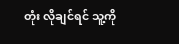တုံး လိုချင်ရင် သူ့ကို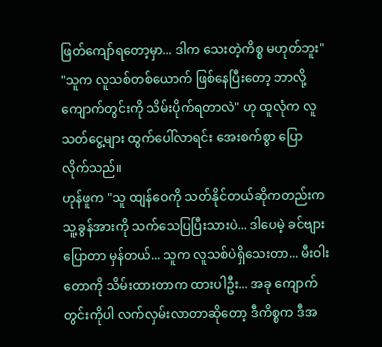ဖြတ်ကျော်ရတော့မှာ... ဒါက သေးတဲ့ကိစ္စ မဟုတ်ဘူး"
"သူက လူသစ်တစ်ယောက် ဖြစ်နေပြီးတော့ ဘာလို့ ကျောက်တွင်းကို သိမ်းပိုက်ရတာလဲ" ဟု ထူလုံက လူသတ်ငွေ့များ ထွက်ပေါ်လာရင်း အေးစက်စွာ ပြောလိုက်သည်။
ဟုန်ဖူက "သူ ထျန်ဝေကို သတ်နိုင်တယ်ဆိုကတည်းက သူ့ခွန်အားကို သက်သေပြပြီးသားပဲ... ဒါပေမဲ့ ခင်ဗျားပြောတာ မှန်တယ်... သူက လူသစ်ပဲရှိသေးတာ... မီးဝါးတောကို သိမ်းထားတာက ထားပါဦး... အခု ကျောက်တွင်းကိုပါ လက်လှမ်းလာတာဆိုတော့ ဒီကိစ္စက ဒီအ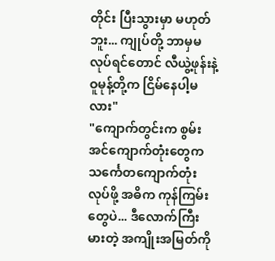တိုင်း ပြီးသွားမှာ မဟုတ်ဘူး... ကျုပ်တို့ ဘာမှမလုပ်ရင်တောင် လီယွဲ့ဖုန်းနဲ့ ဝူမုန့်တို့က ငြိမ်နေပါ့မလား"
"ကျောက်တွင်းက စွမ်းအင်ကျောက်တုံးတွေက သင်္ကေတကျောက်တုံး လုပ်ဖို့ အဓိက ကုန်ကြမ်းတွေပဲ... ဒီလောက်ကြီးမားတဲ့ အကျိုးအမြတ်ကို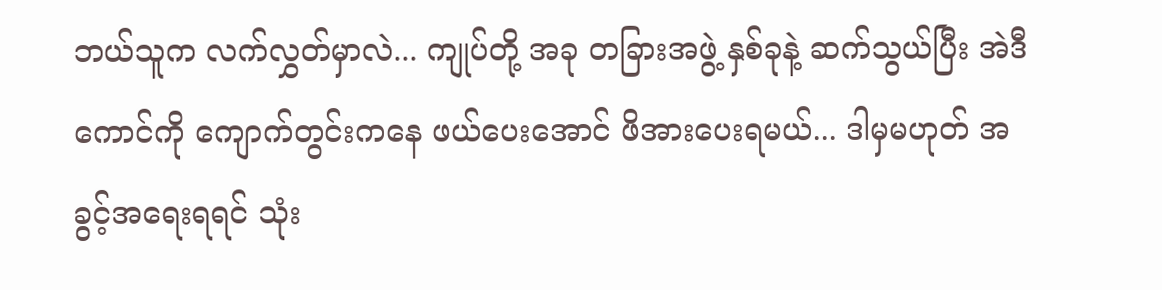ဘယ်သူက လက်လွှတ်မှာလဲ... ကျုပ်တို့ အခု တခြားအဖွဲ့ နှစ်ခုနဲ့ ဆက်သွယ်ပြီး အဲဒီကောင်ကို ကျောက်တွင်းကနေ ဖယ်ပေးအောင် ဖိအားပေးရမယ်... ဒါမှမဟုတ် အခွင့်အရေးရရင် သုံး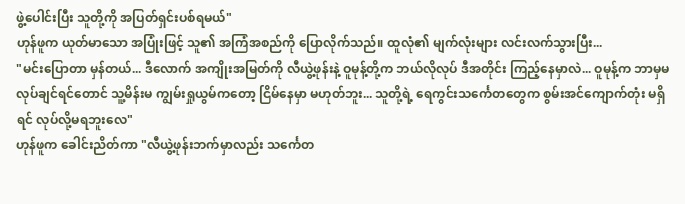ဖွဲ့ပေါင်းပြီး သူတို့ကို အပြတ်ရှင်းပစ်ရမယ်"
ဟုန်ဖူက ယုတ်မာသော အပြုံးဖြင့် သူ၏ အကြံအစည်ကို ပြောလိုက်သည်။ ထူလုံ၏ မျက်လုံးများ လင်းလက်သွားပြီး...
"မင်းပြောတာ မှန်တယ်... ဒီလောက် အကျိုးအမြတ်ကို လီယွဲ့ဖုန်းနဲ့ ဝူမုန့်တို့က ဘယ်လိုလုပ် ဒီအတိုင်း ကြည့်နေမှာလဲ... ဝူမုန့်က ဘာမှမလုပ်ချင်ရင်တောင် သူ့မိန်းမ ကျွမ်းရှုယွမ်ကတော့ ငြိမ်နေမှာ မဟုတ်ဘူး... သူတို့ရဲ့ ရေကွင်းသင်္ကေတတွေက စွမ်းအင်ကျောက်တုံး မရှိရင် လုပ်လို့မရဘူးလေ"
ဟုန်ဖူက ခေါင်းညိတ်ကာ "လီယွဲ့ဖုန်းဘက်မှာလည်း သင်္ကေတ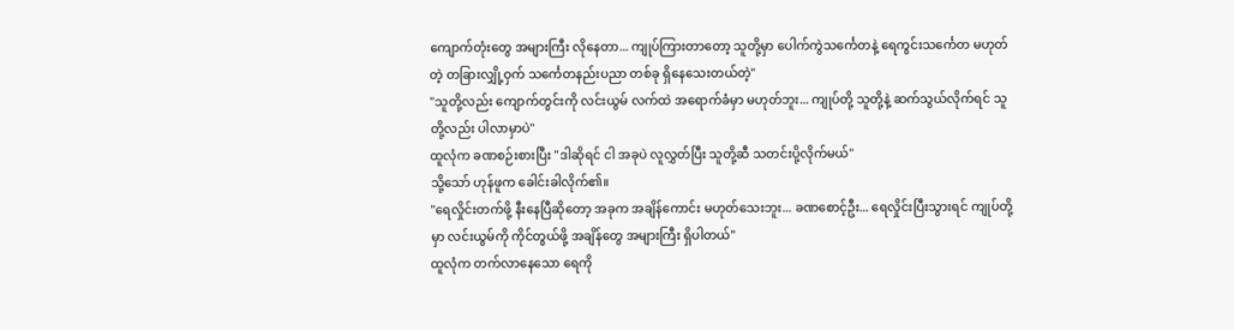ကျောက်တုံးတွေ အများကြီး လိုနေတာ... ကျုပ်ကြားတာတော့ သူတို့မှာ ပေါက်ကွဲသင်္ကေတနဲ့ ရေကွင်းသင်္ကေတ မဟုတ်တဲ့ တခြားလျှို့ဝှက် သင်္ကေတနည်းပညာ တစ်ခု ရှိနေသေးတယ်တဲ့"
"သူတို့လည်း ကျောက်တွင်းကို လင်းယွမ် လက်ထဲ အရောက်ခံမှာ မဟုတ်ဘူး... ကျုပ်တို့ သူတို့နဲ့ ဆက်သွယ်လိုက်ရင် သူတို့လည်း ပါလာမှာပဲ"
ထူလုံက ခဏစဉ်းစားပြီး "ဒါဆိုရင် ငါ အခုပဲ လူလွှတ်ပြီး သူတို့ဆီ သတင်းပို့လိုက်မယ်"
သို့သော် ဟုန်ဖူက ခေါင်းခါလိုက်၏။
"ရေလှိုင်းတက်ဖို့ နီးနေပြီဆိုတော့ အခုက အချိန်ကောင်း မဟုတ်သေးဘူး... ခဏစောင့်ဦး... ရေလှိုင်းပြီးသွားရင် ကျုပ်တို့မှာ လင်းယွမ်ကို ကိုင်တွယ်ဖို့ အချိန်တွေ အများကြီး ရှိပါတယ်"
ထူလုံက တက်လာနေသော ရေကို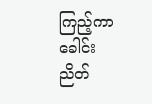ကြည့်ကာ ခေါင်းညိတ်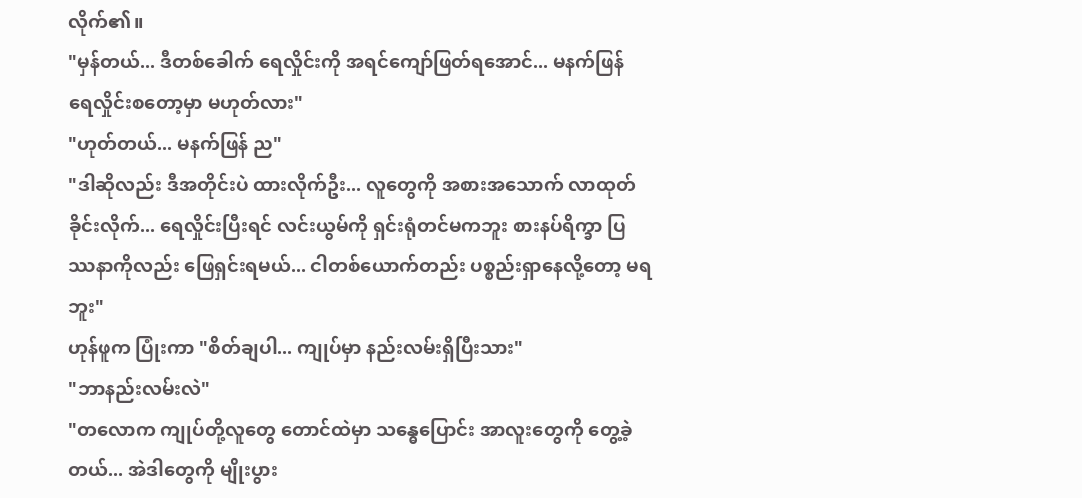လိုက်၏။
"မှန်တယ်... ဒီတစ်ခေါက် ရေလှိုင်းကို အရင်ကျော်ဖြတ်ရအောင်... မနက်ဖြန် ရေလှိုင်းစတော့မှာ မဟုတ်လား"
"ဟုတ်တယ်... မနက်ဖြန် ည"
"ဒါဆိုလည်း ဒီအတိုင်းပဲ ထားလိုက်ဦး... လူတွေကို အစားအသောက် လာထုတ်ခိုင်းလိုက်... ရေလှိုင်းပြီးရင် လင်းယွမ်ကို ရှင်းရုံတင်မကဘူး စားနပ်ရိက္ခာ ပြဿနာကိုလည်း ဖြေရှင်းရမယ်... ငါတစ်ယောက်တည်း ပစ္စည်းရှာနေလို့တော့ မရဘူး"
ဟုန်ဖူက ပြုံးကာ "စိတ်ချပါ... ကျုပ်မှာ နည်းလမ်းရှိပြီးသား"
"ဘာနည်းလမ်းလဲ"
"တလောက ကျုပ်တို့လူတွေ တောင်ထဲမှာ သန္ဓေပြောင်း အာလူးတွေကို တွေ့ခဲ့တယ်... အဲဒါတွေကို မျိုးပွား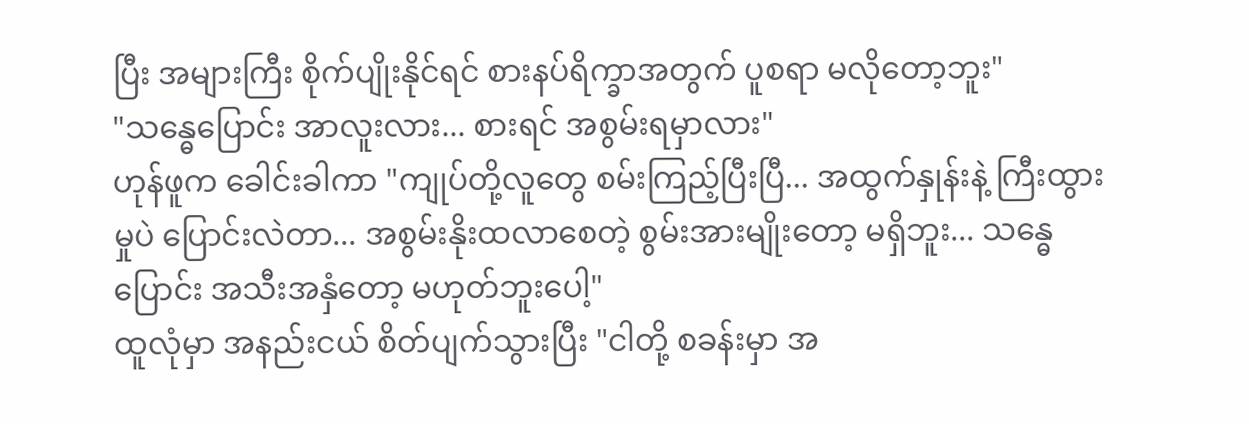ပြီး အများကြီး စိုက်ပျိုးနိုင်ရင် စားနပ်ရိက္ခာအတွက် ပူစရာ မလိုတော့ဘူး"
"သန္ဓေပြောင်း အာလူးလား... စားရင် အစွမ်းရမှာလား"
ဟုန်ဖူက ခေါင်းခါကာ "ကျုပ်တို့လူတွေ စမ်းကြည့်ပြီးပြီ... အထွက်နှုန်းနဲ့ ကြီးထွားမှုပဲ ပြောင်းလဲတာ... အစွမ်းနိုးထလာစေတဲ့ စွမ်းအားမျိုးတော့ မရှိဘူး... သန္ဓေပြောင်း အသီးအနှံတော့ မဟုတ်ဘူးပေါ့"
ထူလုံမှာ အနည်းငယ် စိတ်ပျက်သွားပြီး "ငါတို့ စခန်းမှာ အ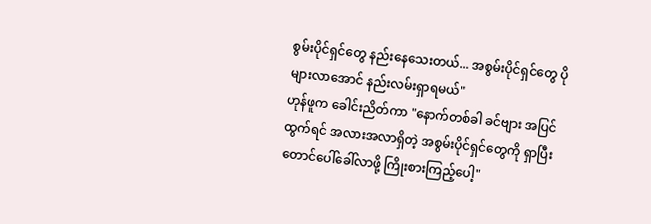စွမ်းပိုင်ရှင်တွေ နည်းနေသေးတယ်... အစွမ်းပိုင်ရှင်တွေ ပိုများလာအောင် နည်းလမ်းရှာရမယ်"
ဟုန်ဖူက ခေါင်းညိတ်ကာ "နောက်တစ်ခါ ခင်ဗျား အပြင်ထွက်ရင် အလားအလာရှိတဲ့ အစွမ်းပိုင်ရှင်တွေကို ရှာပြီး တောင်ပေါ်ခေါ်လာဖို့ ကြိုးစားကြည့်ပေါ့"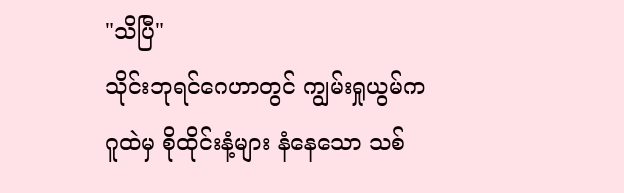"သိပြီ"
သိုင်းဘုရင်ဂေဟာတွင် ကျွမ်းရှုယွမ်က ဂူထဲမှ စိုထိုင်းနံ့များ နံနေသော သစ်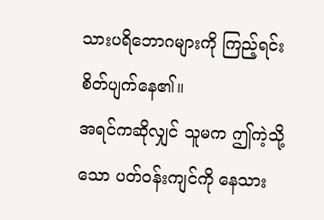သားပရိဘောဂများကို ကြည့်ရင်း စိတ်ပျက်နေ၏။
အရင်ကဆိုလျှင် သူမက ဤကဲ့သို့သော ပတ်ဝန်းကျင်ကို နေသား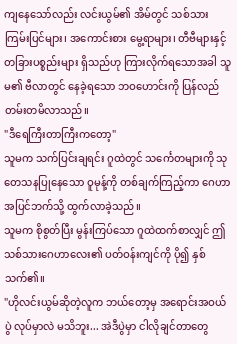ကျနေသော်လည်း လင်းယွမ်၏ အိမ်တွင် သစ်သားကြမ်းပြင်များ၊ အကောင်းစား မွေ့ရာများ၊ တီဗီများနှင့် တခြားပစ္စည်းများ ရှိသည်ဟု ကြားလိုက်ရသောအခါ သူမ၏ ဗီလာတွင် နေခဲ့ရသော ဘဝဟောင်းကို ပြန်လည် တမ်းတမိလာသည်။
"ဒီရေကြီးတာကြီးကတော့"
သူမက သက်ပြင်းချရင်း ဂူထဲတွင် သင်္ကေတများကို သုတေသနပြုနေသော ဝူမုန့်ကို တစ်ချက်ကြည့်ကာ ဂေဟာအပြင်ဘက်သို့ ထွက်လာခဲ့သည်။
သူမက စိုစွတ်ပြီး မွန်းကြပ်သော ဂူထဲထက်စာလျှင် ဤသစ်သားဂေဟာလေး၏ ပတ်ဝန်းကျင်ကို ပို၍ နှစ်သက်၏။
"ဟိုလင်းယွမ်ဆိုတဲ့လူက ဘယ်တော့မှ အရောင်းအဝယ်ပွဲ လုပ်မှာလဲ မသိဘူး... အဲဒီပွဲမှာ ငါလိုချင်တာတွေ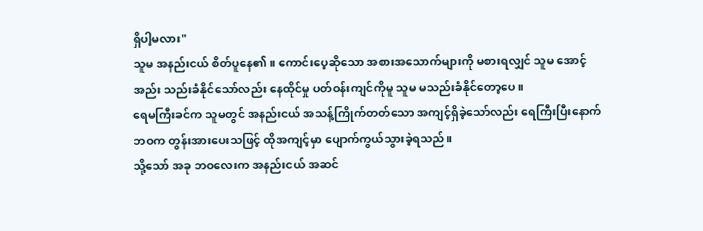ရှိပါ့မလား"
သူမ အနည်းငယ် စိတ်ပူနေ၏။ ကောင်းပေ့ဆိုသော အစားအသောက်များကို မစားရလျှင် သူမ အောင့်အည်း သည်းခံနိုင်သော်လည်း နေထိုင်မှု ပတ်ဝန်းကျင်ကိုမူ သူမ မသည်းခံနိုင်တော့ပေ။
ရေမကြီးခင်က သူမတွင် အနည်းငယ် အသန့်ကြိုက်တတ်သော အကျင့်ရှိခဲ့သော်လည်း ရေကြီးပြီးနောက် ဘဝက တွန်းအားပေးသဖြင့် ထိုအကျင့်မှာ ပျောက်ကွယ်သွားခဲ့ရသည်။
သို့သော် အခု ဘဝလေးက အနည်းငယ် အဆင်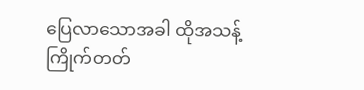ပြေလာသောအခါ ထိုအသန့်ကြိုက်တတ်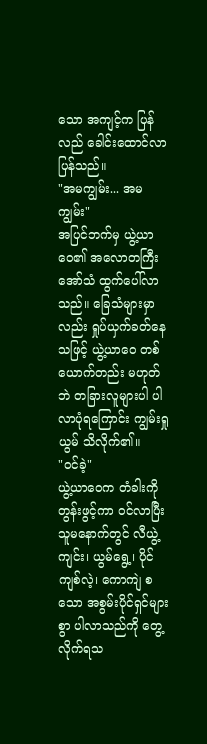သော အကျင့်က ပြန်လည် ခေါင်းထောင်လာပြန်သည်။
"အမကျွမ်း... အမကျွမ်း"
အပြင်ဘက်မှ ယွဲ့ယာဝေ၏ အလောတကြီး အော်သံ ထွက်ပေါ်လာသည်။ ခြေသံများမှာလည်း ရှုပ်ယှက်ခတ်နေသဖြင့် ယွဲ့ယာဝေ တစ်ယောက်တည်း မဟုတ်ဘဲ တခြားလူများပါ ပါလာပုံရကြောင်း ကျွမ်းရှုယွမ် သိလိုက်၏။
"ဝင်ခဲ့"
ယွဲ့ယာဝေက တံခါးကို တွန်းဖွင့်ကာ ဝင်လာပြီး သူမနောက်တွင် လီယွဲ့ကျင်း၊ ယွမ်ရွေ့၊ ပိုင်ကျစ်လဲ့၊ ကောကျဲ စသော အစွမ်းပိုင်ရှင်များစွာ ပါလာသည်ကို တွေ့လိုက်ရသ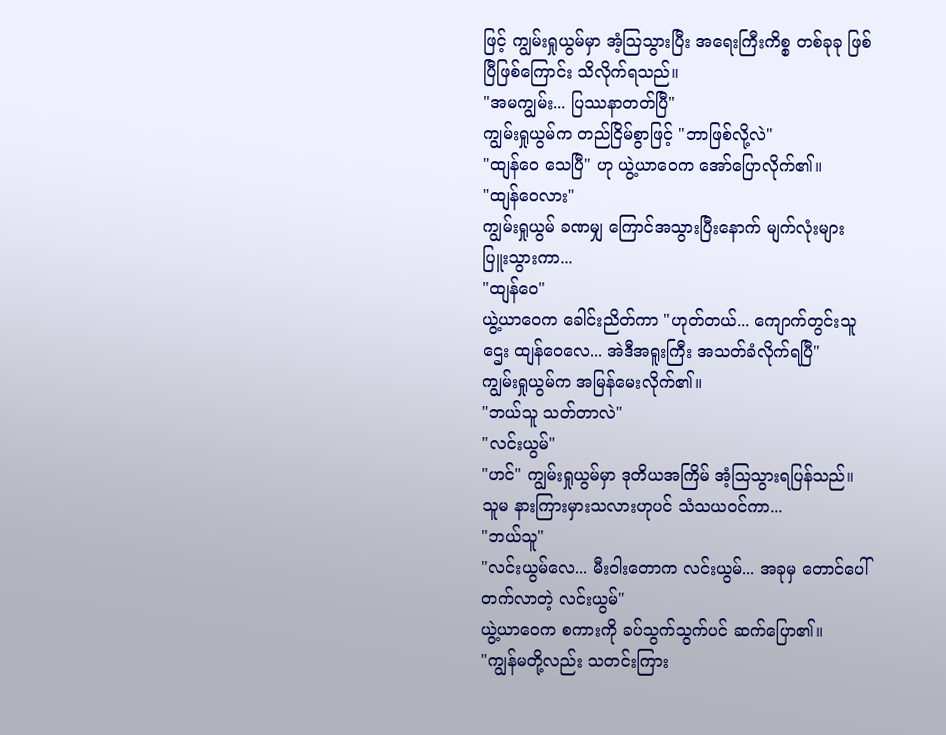ဖြင့် ကျွမ်းရှုယွမ်မှာ အံ့ဩသွားပြီး အရေးကြီးကိစ္စ တစ်ခုခု ဖြစ်ပြီဖြစ်ကြောင်း သိလိုက်ရသည်။
"အမကျွမ်း... ပြဿနာတတ်ပြီ"
ကျွမ်းရှုယွမ်က တည်ငြိမ်စွာဖြင့် "ဘာဖြစ်လို့လဲ"
"ထျန်ဝေ သေပြီ" ဟု ယွဲ့ယာဝေက အော်ပြောလိုက်၏။
"ထျန်ဝေလား"
ကျွမ်းရှုယွမ် ခဏမျှ ကြောင်အသွားပြီးနောက် မျက်လုံးများ ပြူးသွားကာ...
"ထျန်ဝေ"
ယွဲ့ယာဝေက ခေါင်းညိတ်ကာ "ဟုတ်တယ်... ကျောက်တွင်းသူဌေး ထျန်ဝေလေ... အဲဒီအရူးကြီး အသတ်ခံလိုက်ရပြီ"
ကျွမ်းရှုယွမ်က အမြန်မေးလိုက်၏။
"ဘယ်သူ သတ်တာလဲ"
"လင်းယွမ်"
"ဟင်" ကျွမ်းရှုယွမ်မှာ ဒုတိယအကြိမ် အံ့ဩသွားရပြန်သည်။ သူမ နားကြားမှားသလားဟုပင် သံသယဝင်ကာ...
"ဘယ်သူ"
"လင်းယွမ်လေ... မီးဝါးတောက လင်းယွမ်... အခုမှ တောင်ပေါ်တက်လာတဲ့ လင်းယွမ်"
ယွဲ့ယာဝေက စကားကို ခပ်သွက်သွက်ပင် ဆက်ပြော၏။
"ကျွန်မတို့လည်း သတင်းကြား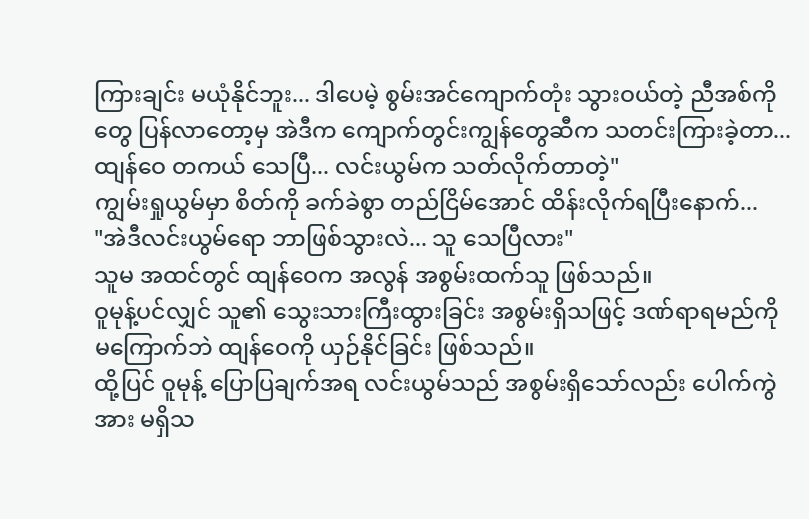ကြားချင်း မယုံနိုင်ဘူး... ဒါပေမဲ့ စွမ်းအင်ကျောက်တုံး သွားဝယ်တဲ့ ညီအစ်ကိုတွေ ပြန်လာတော့မှ အဲဒီက ကျောက်တွင်းကျွန်တွေဆီက သတင်းကြားခဲ့တာ... ထျန်ဝေ တကယ် သေပြီ... လင်းယွမ်က သတ်လိုက်တာတဲ့"
ကျွမ်းရှုယွမ်မှာ စိတ်ကို ခက်ခဲစွာ တည်ငြိမ်အောင် ထိန်းလိုက်ရပြီးနောက်...
"အဲဒီလင်းယွမ်ရော ဘာဖြစ်သွားလဲ... သူ သေပြီလား"
သူမ အထင်တွင် ထျန်ဝေက အလွန် အစွမ်းထက်သူ ဖြစ်သည်။
ဝူမုန့်ပင်လျှင် သူ၏ သွေးသားကြီးထွားခြင်း အစွမ်းရှိသဖြင့် ဒဏ်ရာရမည်ကို မကြောက်ဘဲ ထျန်ဝေကို ယှဉ်နိုင်ခြင်း ဖြစ်သည်။
ထို့ပြင် ဝူမုန့် ပြောပြချက်အရ လင်းယွမ်သည် အစွမ်းရှိသော်လည်း ပေါက်ကွဲအား မရှိသ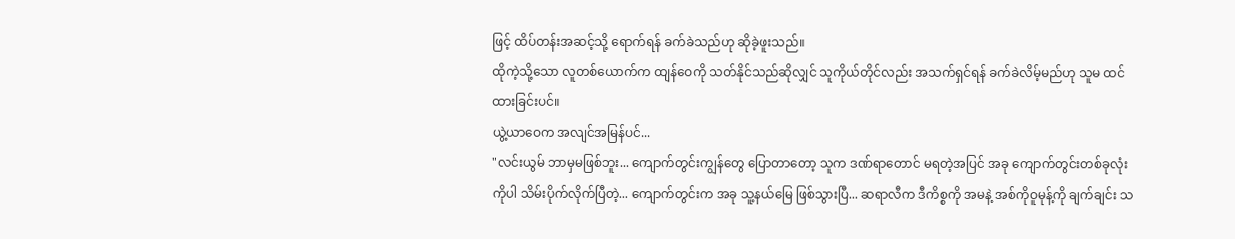ဖြင့် ထိပ်တန်းအဆင့်သို့ ရောက်ရန် ခက်ခဲသည်ဟု ဆိုခဲ့ဖူးသည်။
ထိုကဲ့သို့သော လူတစ်ယောက်က ထျန်ဝေကို သတ်နိုင်သည်ဆိုလျှင် သူကိုယ်တိုင်လည်း အသက်ရှင်ရန် ခက်ခဲလိမ့်မည်ဟု သူမ ထင်ထားခြင်းပင်။
ယွဲ့ယာဝေက အလျင်အမြန်ပင်...
"လင်းယွမ် ဘာမှမဖြစ်ဘူး... ကျောက်တွင်းကျွန်တွေ ပြောတာတော့ သူက ဒဏ်ရာတောင် မရတဲ့အပြင် အခု ကျောက်တွင်းတစ်ခုလုံးကိုပါ သိမ်းပိုက်လိုက်ပြီတဲ့... ကျောက်တွင်းက အခု သူ့နယ်မြေ ဖြစ်သွားပြီ... ဆရာလီက ဒီကိစ္စကို အမနဲ့ အစ်ကိုဝူမုန့်ကို ချက်ချင်း သ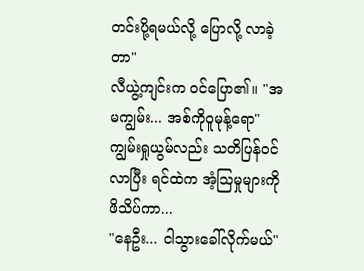တင်းပို့ရမယ်လို့ ပြောလို့ လာခဲ့တာ"
လီယွဲ့ကျင်းက ဝင်ပြော၏။ "အမကျွမ်း... အစ်ကိုဝူမုန့်ရော"
ကျွမ်းရှုယွမ်လည်း သတိပြန်ဝင်လာပြီး ရင်ထဲက အံ့ဩမှုများကို ဖိသိပ်ကာ...
"နေဦး... ငါသွားခေါ်လိုက်မယ်"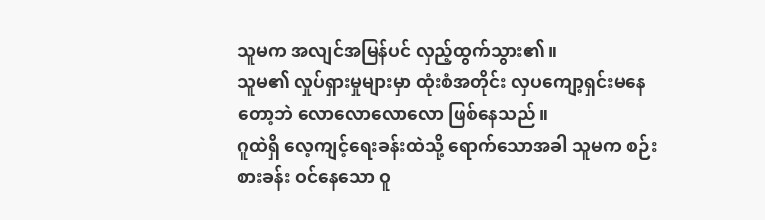သူမက အလျင်အမြန်ပင် လှည့်ထွက်သွား၏။
သူမ၏ လှုပ်ရှားမှုများမှာ ထုံးစံအတိုင်း လှပကျော့ရှင်းမနေတော့ဘဲ လောလောလောလော ဖြစ်နေသည်။
ဂူထဲရှိ လေ့ကျင့်ရေးခန်းထဲသို့ ရောက်သောအခါ သူမက စဉ်းစားခန်း ဝင်နေသော ဝူ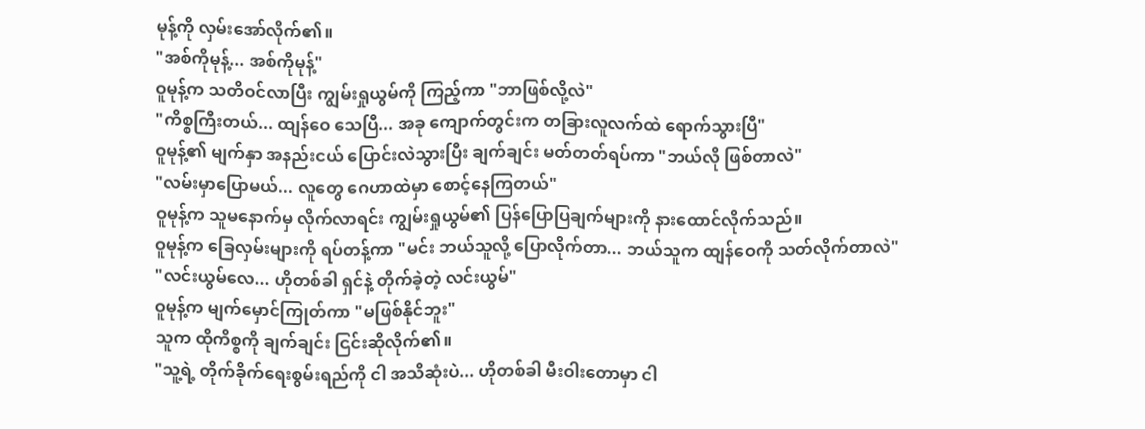မုန့်ကို လှမ်းအော်လိုက်၏။
"အစ်ကိုမုန့်... အစ်ကိုမုန့်"
ဝူမုန့်က သတိဝင်လာပြီး ကျွမ်းရှုယွမ်ကို ကြည့်ကာ "ဘာဖြစ်လို့လဲ"
"ကိစ္စကြီးတယ်... ထျန်ဝေ သေပြီ... အခု ကျောက်တွင်းက တခြားလူလက်ထဲ ရောက်သွားပြီ"
ဝူမုန့်၏ မျက်နှာ အနည်းငယ် ပြောင်းလဲသွားပြီး ချက်ချင်း မတ်တတ်ရပ်ကာ "ဘယ်လို ဖြစ်တာလဲ"
"လမ်းမှာပြောမယ်... လူတွေ ဂေဟာထဲမှာ စောင့်နေကြတယ်"
ဝူမုန့်က သူမနောက်မှ လိုက်လာရင်း ကျွမ်းရှုယွမ်၏ ပြန်ပြောပြချက်များကို နားထောင်လိုက်သည်။
ဝူမုန့်က ခြေလှမ်းများကို ရပ်တန့်ကာ "မင်း ဘယ်သူလို့ ပြောလိုက်တာ... ဘယ်သူက ထျန်ဝေကို သတ်လိုက်တာလဲ"
"လင်းယွမ်လေ... ဟိုတစ်ခါ ရှင်နဲ့ တိုက်ခဲ့တဲ့ လင်းယွမ်"
ဝူမုန့်က မျက်မှောင်ကြုတ်ကာ "မဖြစ်နိုင်ဘူး"
သူက ထိုကိစ္စကို ချက်ချင်း ငြင်းဆိုလိုက်၏။
"သူ့ရဲ့ တိုက်ခိုက်ရေးစွမ်းရည်ကို ငါ အသိဆုံးပဲ... ဟိုတစ်ခါ မီးဝါးတောမှာ ငါ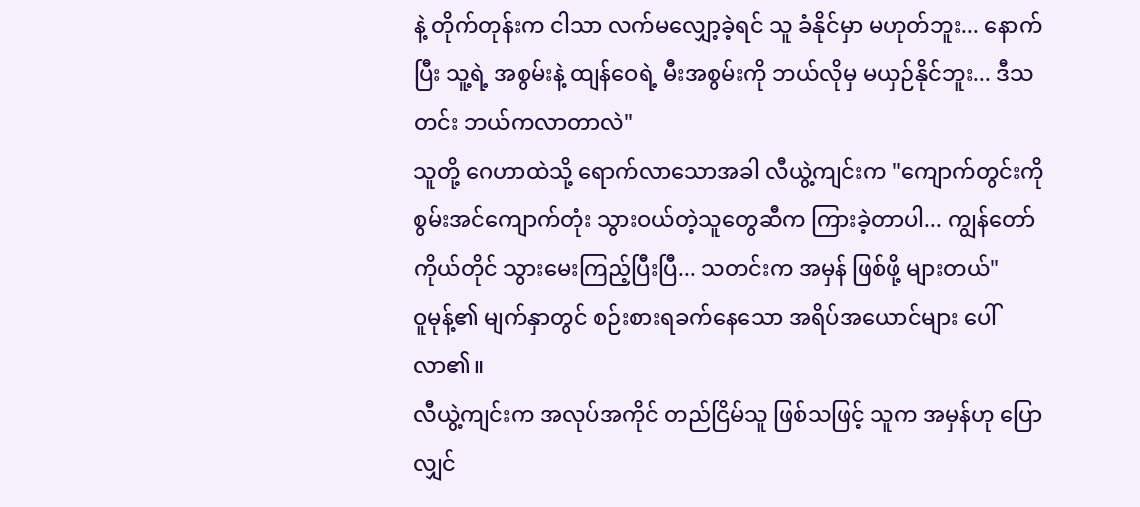နဲ့ တိုက်တုန်းက ငါသာ လက်မလျှော့ခဲ့ရင် သူ ခံနိုင်မှာ မဟုတ်ဘူး... နောက်ပြီး သူ့ရဲ့ အစွမ်းနဲ့ ထျန်ဝေရဲ့ မီးအစွမ်းကို ဘယ်လိုမှ မယှဉ်နိုင်ဘူး... ဒီသတင်း ဘယ်ကလာတာလဲ"
သူတို့ ဂေဟာထဲသို့ ရောက်လာသောအခါ လီယွဲ့ကျင်းက "ကျောက်တွင်းကို စွမ်းအင်ကျောက်တုံး သွားဝယ်တဲ့သူတွေဆီက ကြားခဲ့တာပါ... ကျွန်တော် ကိုယ်တိုင် သွားမေးကြည့်ပြီးပြီ... သတင်းက အမှန် ဖြစ်ဖို့ များတယ်"
ဝူမုန့်၏ မျက်နှာတွင် စဉ်းစားရခက်နေသော အရိပ်အယောင်များ ပေါ်လာ၏။
လီယွဲ့ကျင်းက အလုပ်အကိုင် တည်ငြိမ်သူ ဖြစ်သဖြင့် သူက အမှန်ဟု ပြောလျှင်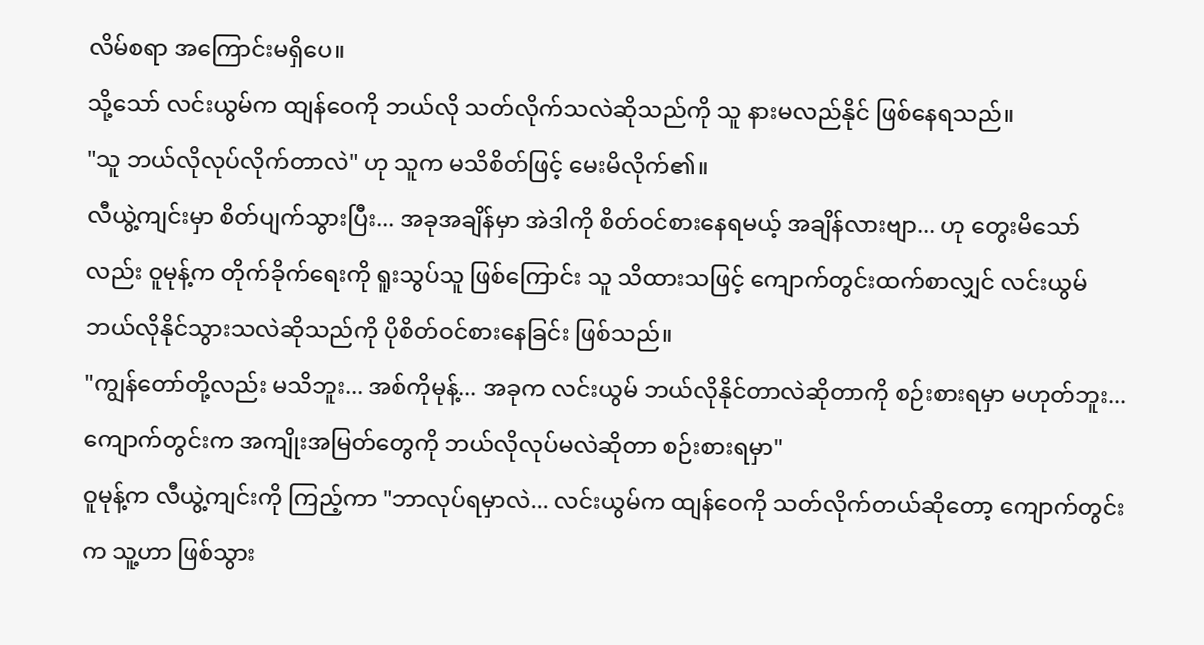လိမ်စရာ အကြောင်းမရှိပေ။
သို့သော် လင်းယွမ်က ထျန်ဝေကို ဘယ်လို သတ်လိုက်သလဲဆိုသည်ကို သူ နားမလည်နိုင် ဖြစ်နေရသည်။
"သူ ဘယ်လိုလုပ်လိုက်တာလဲ" ဟု သူက မသိစိတ်ဖြင့် မေးမိလိုက်၏။
လီယွဲ့ကျင်းမှာ စိတ်ပျက်သွားပြီး... အခုအချိန်မှာ အဲဒါကို စိတ်ဝင်စားနေရမယ့် အချိန်လားဗျာ... ဟု တွေးမိသော်လည်း ဝူမုန့်က တိုက်ခိုက်ရေးကို ရူးသွပ်သူ ဖြစ်ကြောင်း သူ သိထားသဖြင့် ကျောက်တွင်းထက်စာလျှင် လင်းယွမ် ဘယ်လိုနိုင်သွားသလဲဆိုသည်ကို ပိုစိတ်ဝင်စားနေခြင်း ဖြစ်သည်။
"ကျွန်တော်တို့လည်း မသိဘူး... အစ်ကိုမုန့်... အခုက လင်းယွမ် ဘယ်လိုနိုင်တာလဲဆိုတာကို စဉ်းစားရမှာ မဟုတ်ဘူး... ကျောက်တွင်းက အကျိုးအမြတ်တွေကို ဘယ်လိုလုပ်မလဲဆိုတာ စဉ်းစားရမှာ"
ဝူမုန့်က လီယွဲ့ကျင်းကို ကြည့်ကာ "ဘာလုပ်ရမှာလဲ... လင်းယွမ်က ထျန်ဝေကို သတ်လိုက်တယ်ဆိုတော့ ကျောက်တွင်းက သူ့ဟာ ဖြစ်သွား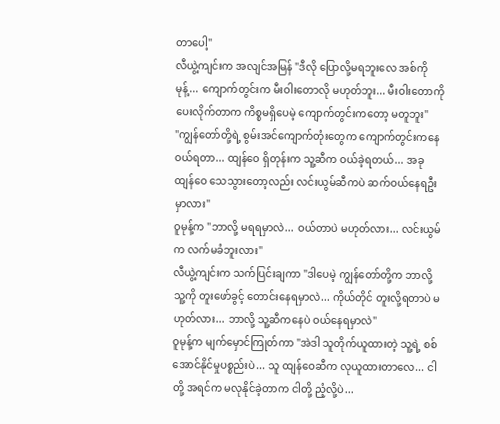တာပေါ့"
လီယွဲ့ကျင်းက အလျင်အမြန် "ဒီလို ပြောလို့မရဘူးလေ အစ်ကိုမုန့်... ကျောက်တွင်းက မီးဝါးတောလို မဟုတ်ဘူး... မီးဝါးတောကို ပေးလိုက်တာက ကိစ္စမရှိပေမဲ့ ကျောက်တွင်းကတော့ မတူဘူး"
"ကျွန်တော်တို့ရဲ့ စွမ်းအင်ကျောက်တုံးတွေက ကျောက်တွင်းကနေ ဝယ်ရတာ... ထျန်ဝေ ရှိတုန်းက သူ့ဆီက ဝယ်ခဲ့ရတယ်... အခု ထျန်ဝေ သေသွားတော့လည်း လင်းယွမ်ဆီကပဲ ဆက်ဝယ်နေရဦးမှာလား"
ဝူမုန့်က "ဘာလို့ မရရမှာလဲ... ဝယ်တာပဲ မဟုတ်လား... လင်းယွမ်က လက်မခံဘူးလား"
လီယွဲ့ကျင်းက သက်ပြင်းချကာ "ဒါပေမဲ့ ကျွန်တော်တို့က ဘာလို့ သူ့ကို တူးဖော်ခွင့် တောင်းနေရမှာလဲ... ကိုယ်တိုင် တူးလို့ရတာပဲ မဟုတ်လား... ဘာလို့ သူ့ဆီကနေပဲ ဝယ်နေရမှာလဲ"
ဝူမုန့်က မျက်မှောင်ကြုတ်ကာ "အဲဒါ သူတိုက်ယူထားတဲ့ သူ့ရဲ့ စစ်အောင်နိုင်မှုပစ္စည်းပဲ... သူ ထျန်ဝေဆီက လုယူထားတာလေ... ငါတို့ အရင်က မလုနိုင်ခဲ့တာက ငါတို့ ညံ့လို့ပဲ...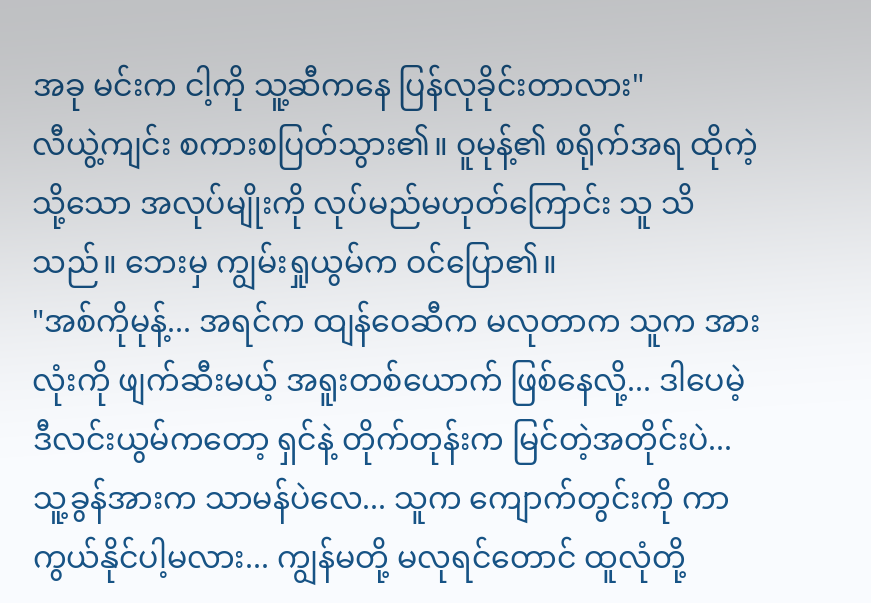အခု မင်းက ငါ့ကို သူ့ဆီကနေ ပြန်လုခိုင်းတာလား"
လီယွဲ့ကျင်း စကားစပြတ်သွား၏။ ဝူမုန့်၏ စရိုက်အရ ထိုကဲ့သို့သော အလုပ်မျိုးကို လုပ်မည်မဟုတ်ကြောင်း သူ သိသည်။ ဘေးမှ ကျွမ်းရှုယွမ်က ဝင်ပြော၏။
"အစ်ကိုမုန့်... အရင်က ထျန်ဝေဆီက မလုတာက သူက အားလုံးကို ဖျက်ဆီးမယ့် အရူးတစ်ယောက် ဖြစ်နေလို့... ဒါပေမဲ့ ဒီလင်းယွမ်ကတော့ ရှင်နဲ့ တိုက်တုန်းက မြင်တဲ့အတိုင်းပဲ... သူ့ခွန်အားက သာမန်ပဲလေ... သူက ကျောက်တွင်းကို ကာကွယ်နိုင်ပါ့မလား... ကျွန်မတို့ မလုရင်တောင် ထူလုံတို့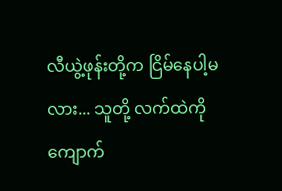လီယွဲ့ဖုန်းတို့က ငြိမ်နေပါ့မလား... သူတို့ လက်ထဲကို ကျောက်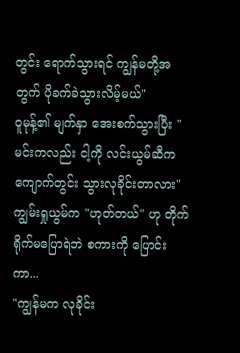တွင်း ရောက်သွားရင် ကျွန်မတို့အတွက် ပိုခက်ခဲသွားလိမ့်မယ်"
ဝူမုန့်၏ မျက်နှာ အေးစက်သွားပြီး "မင်းကလည်း ငါ့ကို လင်းယွမ်ဆီက ကျောက်တွင်း သွားလုခိုင်းတာလား"
ကျွမ်းရှုယွမ်က "ဟုတ်တယ်" ဟု တိုက်ရိုက်မပြောရဲဘဲ စကားကို ပြောင်းကာ...
"ကျွန်မက လုခိုင်း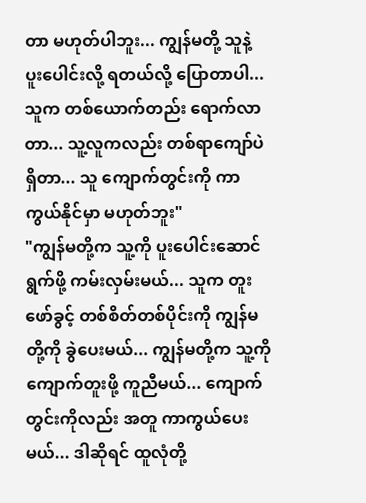တာ မဟုတ်ပါဘူး... ကျွန်မတို့ သူနဲ့ ပူးပေါင်းလို့ ရတယ်လို့ ပြောတာပါ... သူက တစ်ယောက်တည်း ရောက်လာတာ... သူ့လူကလည်း တစ်ရာကျော်ပဲ ရှိတာ... သူ ကျောက်တွင်းကို ကာကွယ်နိုင်မှာ မဟုတ်ဘူး"
"ကျွန်မတို့က သူ့ကို ပူးပေါင်းဆောင်ရွက်ဖို့ ကမ်းလှမ်းမယ်... သူက တူးဖော်ခွင့် တစ်စိတ်တစ်ပိုင်းကို ကျွန်မတို့ကို ခွဲပေးမယ်... ကျွန်မတို့က သူ့ကို ကျောက်တူးဖို့ ကူညီမယ်... ကျောက်တွင်းကိုလည်း အတူ ကာကွယ်ပေးမယ်... ဒါဆိုရင် ထူလုံတို့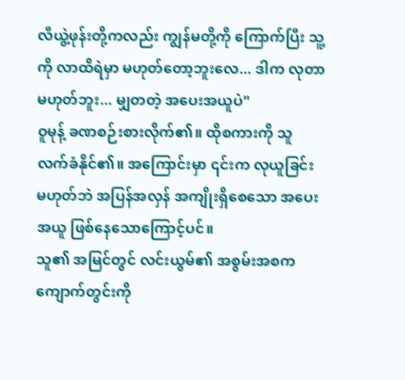လီယွဲ့ဖုန်းတို့ကလည်း ကျွန်မတို့ကို ကြောက်ပြီး သူ့ကို လာထိရဲမှာ မဟုတ်တော့ဘူးလေ... ဒါက လုတာ မဟုတ်ဘူး... မျှတတဲ့ အပေးအယူပဲ"
ဝူမုန့် ခဏစဉ်းစားလိုက်၏။ ထိုစကားကို သူ လက်ခံနိုင်၏။ အကြောင်းမှာ ၎င်းက လုယူခြင်း မဟုတ်ဘဲ အပြန်အလှန် အကျိုးရှိစေသော အပေးအယူ ဖြစ်နေသောကြောင့်ပင်။
သူ၏ အမြင်တွင် လင်းယွမ်၏ အစွမ်းအစက ကျောက်တွင်းကို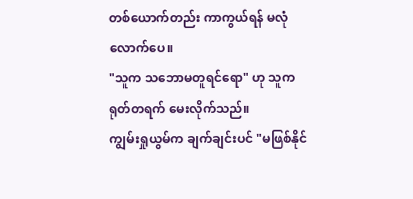တစ်ယောက်တည်း ကာကွယ်ရန် မလုံလောက်ပေ။
"သူက သဘောမတူရင်ရော" ဟု သူက ရုတ်တရက် မေးလိုက်သည်။
ကျွမ်းရှုယွမ်က ချက်ချင်းပင် "မဖြစ်နိုင်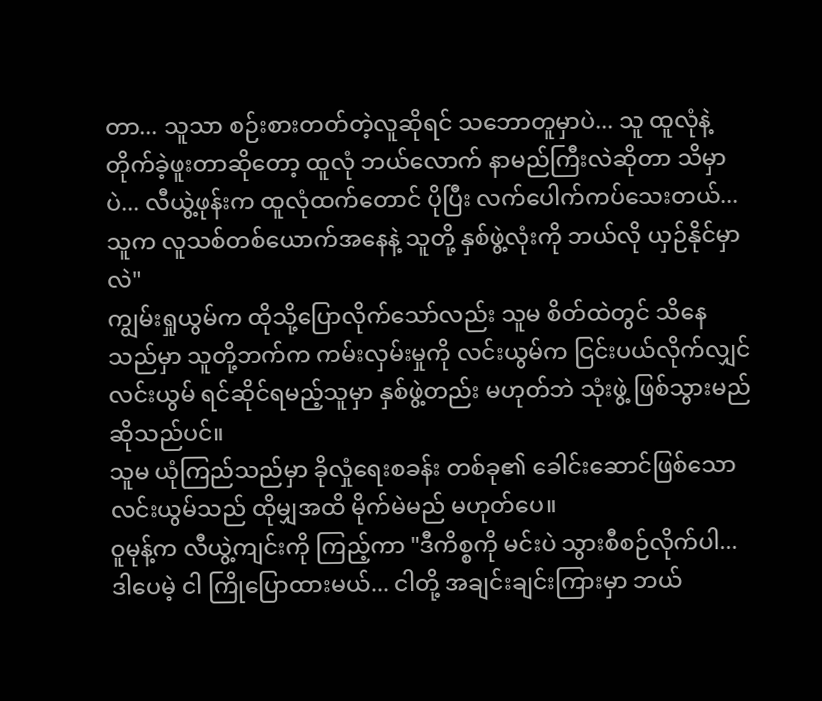တာ... သူသာ စဉ်းစားတတ်တဲ့လူဆိုရင် သဘောတူမှာပဲ... သူ ထူလုံနဲ့ တိုက်ခဲ့ဖူးတာဆိုတော့ ထူလုံ ဘယ်လောက် နာမည်ကြီးလဲဆိုတာ သိမှာပဲ... လီယွဲ့ဖုန်းက ထူလုံထက်တောင် ပိုပြီး လက်ပေါက်ကပ်သေးတယ်... သူက လူသစ်တစ်ယောက်အနေနဲ့ သူတို့ နှစ်ဖွဲ့လုံးကို ဘယ်လို ယှဉ်နိုင်မှာလဲ"
ကျွမ်းရှုယွမ်က ထိုသို့ပြောလိုက်သော်လည်း သူမ စိတ်ထဲတွင် သိနေသည်မှာ သူတို့ဘက်က ကမ်းလှမ်းမှုကို လင်းယွမ်က ငြင်းပယ်လိုက်လျှင် လင်းယွမ် ရင်ဆိုင်ရမည့်သူမှာ နှစ်ဖွဲ့တည်း မဟုတ်ဘဲ သုံးဖွဲ့ ဖြစ်သွားမည် ဆိုသည်ပင်။
သူမ ယုံကြည်သည်မှာ ခိုလှုံရေးစခန်း တစ်ခု၏ ခေါင်းဆောင်ဖြစ်သော လင်းယွမ်သည် ထိုမျှအထိ မိုက်မဲမည် မဟုတ်ပေ။
ဝူမုန့်က လီယွဲ့ကျင်းကို ကြည့်ကာ "ဒီကိစ္စကို မင်းပဲ သွားစီစဉ်လိုက်ပါ... ဒါပေမဲ့ ငါ ကြိုပြောထားမယ်... ငါတို့ အချင်းချင်းကြားမှာ ဘယ်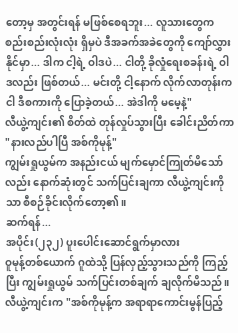တော့မှ အတွင်းရန် မဖြစ်စေရဘူး... လူသားတွေက စည်းစည်းလုံးလုံး ရှိမှပဲ ဒီအခက်အခဲတွေကို ကျော်လွှားနိုင်မှာ... ဒါက ငါ့ရဲ့ ဝါဒပဲ... ငါတို့ ခိုလှုံရေးစခန်းရဲ့ ဝါဒလည်း ဖြစ်တယ်... မင်းတို့ ငါ့နောက် လိုက်လာတုန်းက ငါ ဒီစကားကို ပြောခဲ့တယ်... အဲဒါကို မမေ့နဲ့"
လီယွဲ့ကျင်း၏ စိတ်ထဲ တုန်လှုပ်သွားပြီး ခေါင်းညိတ်ကာ "နားလည်ပါပြီ အစ်ကိုမုန့်"
ကျွမ်းရှုယွမ်က အနည်းငယ် မျက်မှောင်ကြုတ်မိသော်လည်း နောက်ဆုံးတွင် သက်ပြင်းချကာ လီယွဲ့ကျင်းကိုသာ စီစဉ်ခိုင်းလိုက်တော့၏။
ဆက်ရန်...
အပိုင်း(၂၃၂) ပူးပေါင်းဆောင်ရွက်မှာလား
ဝူမုန့်တစ်ယောက် ဂူထဲသို့ ပြန်လှည့်သွားသည်ကို ကြည့်ပြီး ကျွမ်းရှုယွမ် သက်ပြင်းတစ်ချက် ချလိုက်မိသည်။
လီယွဲ့ကျင်းက "အစ်ကိုမုန့်က အရာရာကောင်းမွန်ပြည့်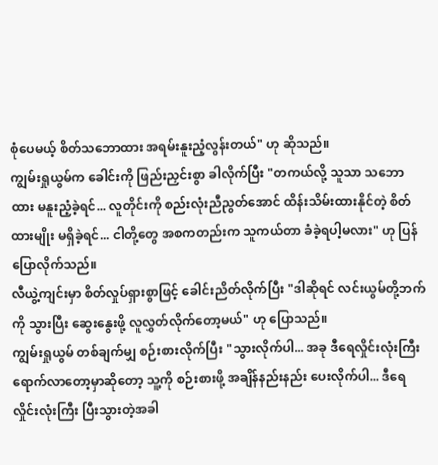စုံပေမယ့် စိတ်သဘောထား အရမ်းနူးညံ့လွန်းတယ်" ဟု ဆိုသည်။
ကျွမ်းရှုယွမ်က ခေါင်းကို ဖြည်းညှင်းစွာ ခါလိုက်ပြီး "တကယ်လို့ သူသာ သဘောထား မနူးညံ့ခဲ့ရင်... လူတိုင်းကို စည်းလုံးညီညွတ်အောင် ထိန်းသိမ်းထားနိုင်တဲ့ စိတ်ထားမျိုး မရှိခဲ့ရင်... ငါတို့တွေ အစကတည်းက သူကယ်တာ ခံခဲ့ရပါ့မလား" ဟု ပြန်ပြောလိုက်သည်။
လီယွဲ့ကျင်းမှာ စိတ်လှုပ်ရှားစွာဖြင့် ခေါင်းညိတ်လိုက်ပြီး "ဒါဆိုရင် လင်းယွမ်တို့ဘက်ကို သွားပြီး ဆွေးနွေးဖို့ လူလွှတ်လိုက်တော့မယ်" ဟု ပြောသည်။
ကျွမ်းရှုယွမ် တစ်ချက်မျှ စဉ်းစားလိုက်ပြီး "သွားလိုက်ပါ... အခု ဒီရေလှိုင်းလုံးကြီး ရောက်လာတော့မှာဆိုတော့ သူ့ကို စဉ်းစားဖို့ အချိန်နည်းနည်း ပေးလိုက်ပါ... ဒီရေလှိုင်းလုံးကြီး ပြီးသွားတဲ့အခါ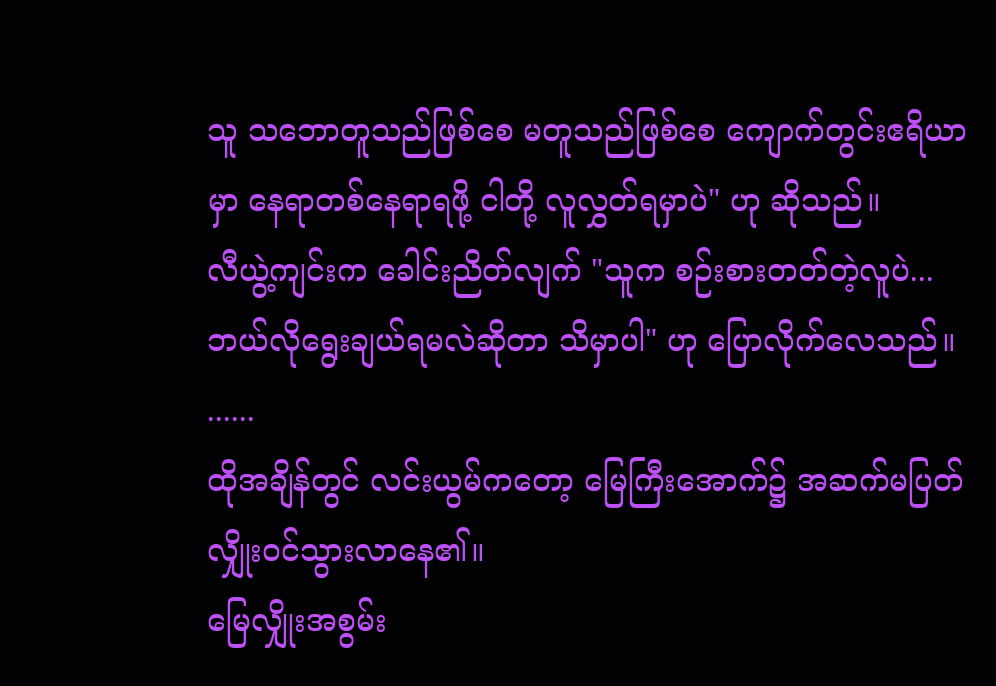သူ သဘောတူသည်ဖြစ်စေ မတူသည်ဖြစ်စေ ကျောက်တွင်းဧရိယာမှာ နေရာတစ်နေရာရဖို့ ငါတို့ လူလွှတ်ရမှာပဲ" ဟု ဆိုသည်။
လီယွဲ့ကျင်းက ခေါင်းညိတ်လျက် "သူက စဉ်းစားတတ်တဲ့လူပဲ... ဘယ်လိုရွေးချယ်ရမလဲဆိုတာ သိမှာပါ" ဟု ပြောလိုက်လေသည်။
......
ထိုအချိန်တွင် လင်းယွမ်ကတော့ မြေကြီးအောက်၌ အဆက်မပြတ် လျှိုးဝင်သွားလာနေ၏။
မြေလျှိုးအစွမ်း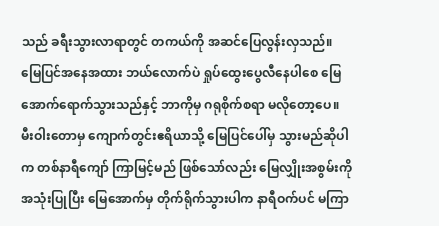သည် ခရီးသွားလာရာတွင် တကယ်ကို အဆင်ပြေလွန်းလှသည်။
မြေပြင်အနေအထား ဘယ်လောက်ပဲ ရှုပ်ထွေးပွေလီနေပါစေ မြေအောက်ရောက်သွားသည်နှင့် ဘာကိုမှ ဂရုစိုက်စရာ မလိုတော့ပေ။
မီးဝါးတောမှ ကျောက်တွင်းဧရိယာသို့ မြေပြင်ပေါ်မှ သွားမည်ဆိုပါက တစ်နာရီကျော် ကြာမြင့်မည် ဖြစ်သော်လည်း မြေလျှိုးအစွမ်းကို အသုံးပြုပြီး မြေအောက်မှ တိုက်ရိုက်သွားပါက နာရီဝက်ပင် မကြာ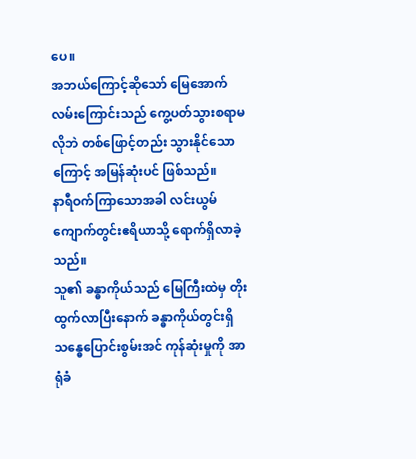ပေ။
အဘယ်ကြောင့်ဆိုသော် မြေအောက်လမ်းကြောင်းသည် ကွေ့ပတ်သွားစရာမလိုဘဲ တစ်ဖြောင့်တည်း သွားနိုင်သောကြောင့် အမြန်ဆုံးပင် ဖြစ်သည်။
နာရီဝက်ကြာသောအခါ လင်းယွမ် ကျောက်တွင်းဧရိယာသို့ ရောက်ရှိလာခဲ့သည်။
သူ၏ ခန္ဓာကိုယ်သည် မြေကြီးထဲမှ တိုးထွက်လာပြီးနောက် ခန္ဓာကိုယ်တွင်းရှိ သန္ဓေပြောင်းစွမ်းအင် ကုန်ဆုံးမှုကို အာရုံခံ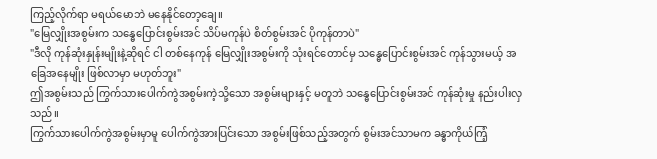ကြည့်လိုက်ရာ မရယ်မောဘဲ မနေနိုင်တော့ချေ။
"မြေလျှိုးအစွမ်းက သန္ဓေပြောင်းစွမ်းအင် သိပ်မကုန်ပဲ စိတ်စွမ်းအင် ပိုကုန်တာပဲ"
"ဒီလို ကုန်ဆုံးနှုန်းမျိုးနဲ့ဆိုရင် ငါ တစ်နေကုန် မြေလျှိုးအစွမ်းကို သုံးရင်တောင်မှ သန္ဓေပြောင်းစွမ်းအင် ကုန်သွားမယ့် အခြေအနေမျိုး ဖြစ်လာမှာ မဟုတ်ဘူး"
ဤအစွမ်းသည် ကြွက်သားပေါက်ကွဲအစွမ်းကဲ့သို့သော အစွမ်းများနှင့် မတူဘဲ သန္ဓေပြောင်းစွမ်းအင် ကုန်ဆုံးမှု နည်းပါးလှသည်။
ကြွက်သားပေါက်ကွဲအစွမ်းမှာမူ ပေါက်ကွဲအားပြင်းသော အစွမ်းဖြစ်သည့်အတွက် စွမ်းအင်သာမက ခန္ဓာကိုယ်ကြံ့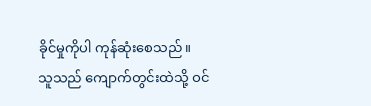ခိုင်မှုကိုပါ ကုန်ဆုံးစေသည်။
သူသည် ကျောက်တွင်းထဲသို့ ဝင်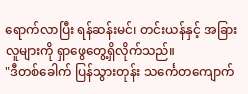ရောက်လာပြီး ရန်ဆန်းမင်၊ တင်းယန်နှင့် အခြားလူများကို ရှာဖွေတွေ့ရှိလိုက်သည်။
"ဒီတစ်ခေါက် ပြန်သွားတုန်း သင်္ကေတကျောက်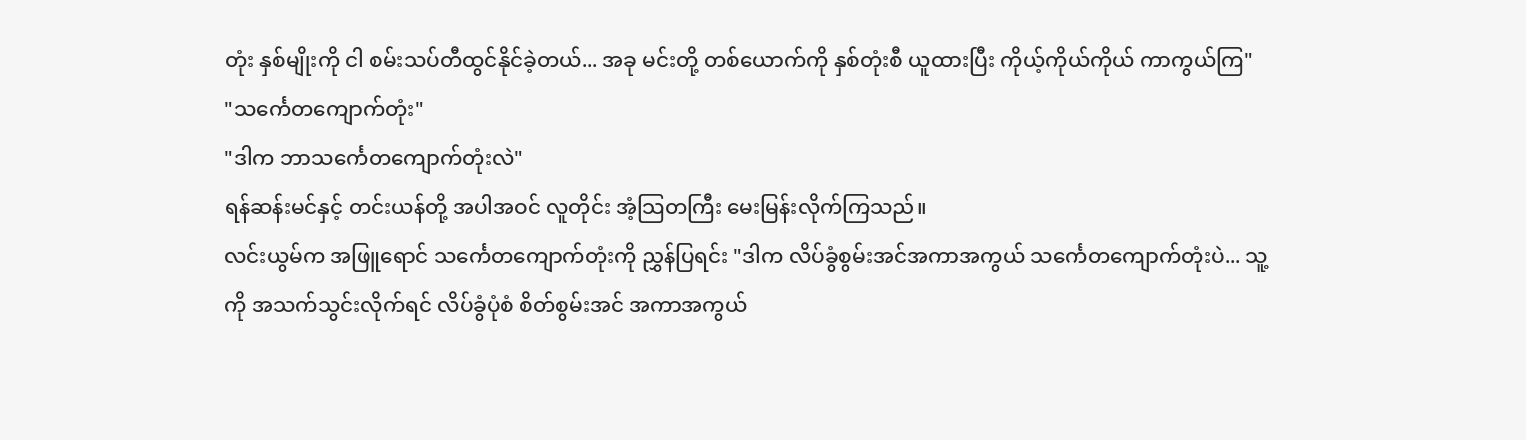တုံး နှစ်မျိုးကို ငါ စမ်းသပ်တီထွင်နိုင်ခဲ့တယ်... အခု မင်းတို့ တစ်ယောက်ကို နှစ်တုံးစီ ယူထားပြီး ကိုယ့်ကိုယ်ကိုယ် ကာကွယ်ကြ"
"သင်္ကေတကျောက်တုံး"
"ဒါက ဘာသင်္ကေတကျောက်တုံးလဲ"
ရန်ဆန်းမင်နှင့် တင်းယန်တို့ အပါအဝင် လူတိုင်း အံ့သြတကြီး မေးမြန်းလိုက်ကြသည်။
လင်းယွမ်က အဖြူရောင် သင်္ကေတကျောက်တုံးကို ညွှန်ပြရင်း "ဒါက လိပ်ခွံစွမ်းအင်အကာအကွယ် သင်္ကေတကျောက်တုံးပဲ... သူ့ကို အသက်သွင်းလိုက်ရင် လိပ်ခွံပုံစံ စိတ်စွမ်းအင် အကာအကွယ်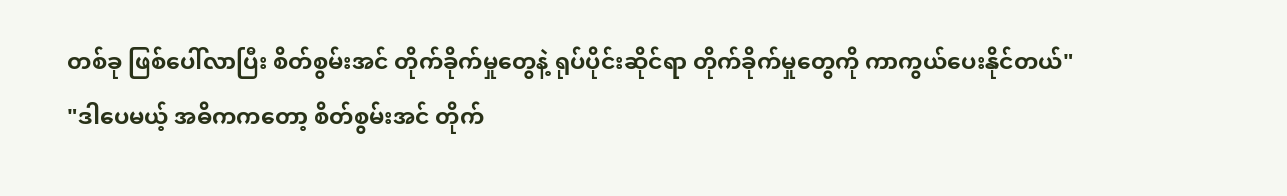တစ်ခု ဖြစ်ပေါ်လာပြီး စိတ်စွမ်းအင် တိုက်ခိုက်မှုတွေနဲ့ ရုပ်ပိုင်းဆိုင်ရာ တိုက်ခိုက်မှုတွေကို ကာကွယ်ပေးနိုင်တယ်"
"ဒါပေမယ့် အဓိကကတော့ စိတ်စွမ်းအင် တိုက်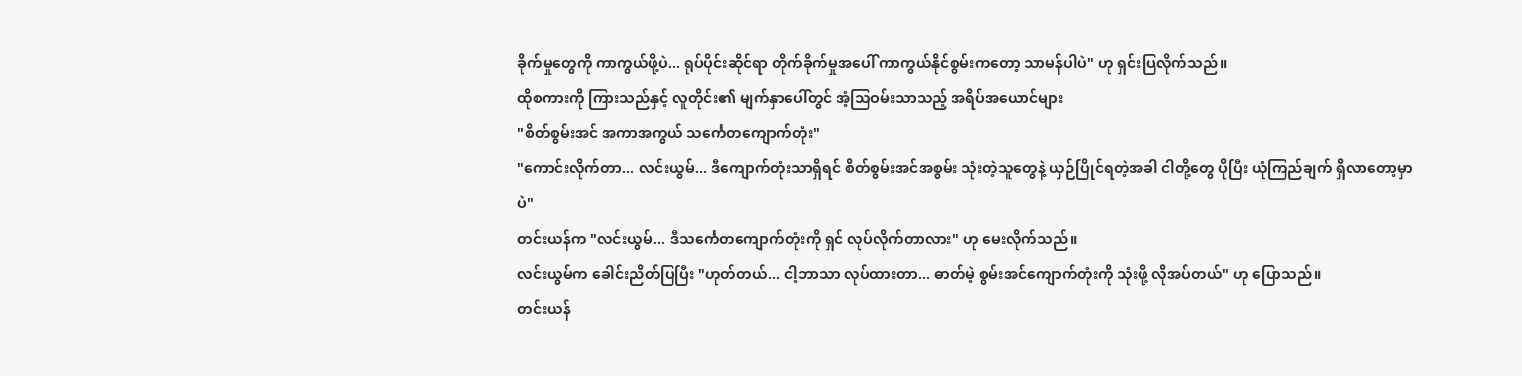ခိုက်မှုတွေကို ကာကွယ်ဖို့ပဲ... ရုပ်ပိုင်းဆိုင်ရာ တိုက်ခိုက်မှုအပေါ် ကာကွယ်နိုင်စွမ်းကတော့ သာမန်ပါပဲ" ဟု ရှင်းပြလိုက်သည်။
ထိုစကားကို ကြားသည်နှင့် လူတိုင်း၏ မျက်နှာပေါ်တွင် အံ့သြဝမ်းသာသည့် အရိပ်အယောင်များ
"စိတ်စွမ်းအင် အကာအကွယ် သင်္ကေတကျောက်တုံး"
"ကောင်းလိုက်တာ... လင်းယွမ်... ဒီကျောက်တုံးသာရှိရင် စိတ်စွမ်းအင်အစွမ်း သုံးတဲ့သူတွေနဲ့ ယှဉ်ပြိုင်ရတဲ့အခါ ငါတို့တွေ ပိုပြီး ယုံကြည်ချက် ရှိလာတော့မှာပဲ"
တင်းယန်က "လင်းယွမ်... ဒီသင်္ကေတကျောက်တုံးကို ရှင် လုပ်လိုက်တာလား" ဟု မေးလိုက်သည်။
လင်းယွမ်က ခေါင်းညိတ်ပြပြီး "ဟုတ်တယ်... ငါ့ဘာသာ လုပ်ထားတာ... ဓာတ်မဲ့ စွမ်းအင်ကျောက်တုံးကို သုံးဖို့ လိုအပ်တယ်" ဟု ပြောသည်။
တင်းယန်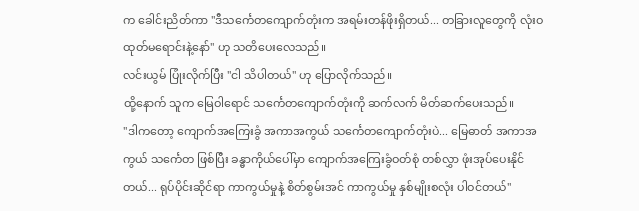က ခေါင်းညိတ်ကာ "ဒီသင်္ကေတကျောက်တုံးက အရမ်းတန်ဖိုးရှိတယ်... တခြားလူတွေကို လုံးဝ ထုတ်မရောင်းနဲ့နော်" ဟု သတိပေးလေသည်။
လင်းယွမ် ပြုံးလိုက်ပြီး "ငါ သိပါတယ်" ဟု ပြောလိုက်သည်။
ထို့နောက် သူက မြေဝါရောင် သင်္ကေတကျောက်တုံးကို ဆက်လက် မိတ်ဆက်ပေးသည်။
"ဒါကတော့ ကျောက်အကြေးခွံ အကာအကွယ် သင်္ကေတကျောက်တုံးပဲ... မြေဓာတ် အကာအကွယ် သင်္ကေတ ဖြစ်ပြီး ခန္ဓာကိုယ်ပေါ်မှာ ကျောက်အကြေးခွံဝတ်စုံ တစ်လွှာ ဖုံးအုပ်ပေးနိုင်တယ်... ရုပ်ပိုင်းဆိုင်ရာ ကာကွယ်မှုနဲ့ စိတ်စွမ်းအင် ကာကွယ်မှု နှစ်မျိုးစလုံး ပါဝင်တယ်"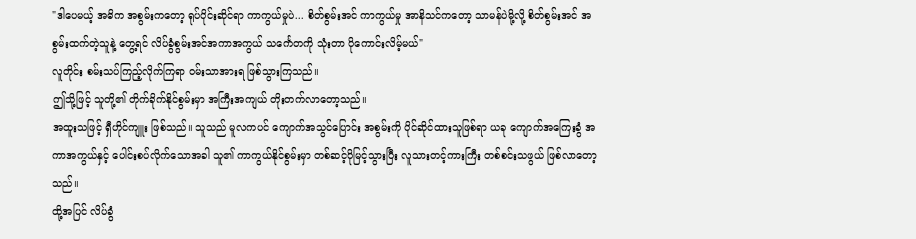"ဒါပေမယ့် အဓိက အစွမ်းကတော့ ရုပ်ပိုင်းဆိုင်ရာ ကာကွယ်မှုပဲ... စိတ်စွမ်းအင် ကာကွယ်မှု အာနိသင်ကတော့ သာမန်ပဲမို့လို့ စိတ်စွမ်းအင် အစွမ်းထက်တဲ့သူနဲ့ တွေ့ရင် လိပ်ခွံစွမ်းအင်အကာအကွယ် သင်္ကေတကို သုံးတာ ပိုကောင်းလိမ့်မယ်"
လူတိုင်း စမ်းသပ်ကြည့်လိုက်ကြရာ ဝမ်းသာအားရ ဖြစ်သွားကြသည်။
ဤသို့ဖြင့် သူတို့၏ တိုက်ခိုက်နိုင်စွမ်းမှာ အကြီးအကျယ် တိုးတက်လာတော့သည်။
အထူးသဖြင့် ရှီဟိုင်ကျူး ဖြစ်သည်။ သူသည် မူလကပင် ကျောက်အသွင်ပြောင်း အစွမ်းကို ပိုင်ဆိုင်ထားသူဖြစ်ရာ ယခု ကျောက်အကြေးခွံ အကာအကွယ်နှင့် ပေါင်းစပ်လိုက်သောအခါ သူ၏ ကာကွယ်နိုင်စွမ်းမှာ တစ်ဆင့်ပိုမြင့်သွားပြီး လူသားတင့်ကားကြီး တစ်စင်းသဖွယ် ဖြစ်လာတော့သည်။
ထို့အပြင် လိပ်ခွံ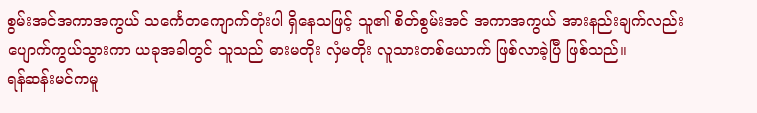စွမ်းအင်အကာအကွယ် သင်္ကေတကျောက်တုံးပါ ရှိနေသဖြင့် သူ၏ စိတ်စွမ်းအင် အကာအကွယ် အားနည်းချက်လည်း ပျောက်ကွယ်သွားကာ ယခုအခါတွင် သူသည် ဓားမတိုး လှံမတိုး လူသားတစ်ယောက် ဖြစ်လာခဲ့ပြီ ဖြစ်သည်။
ရန်ဆန်းမင်ကမူ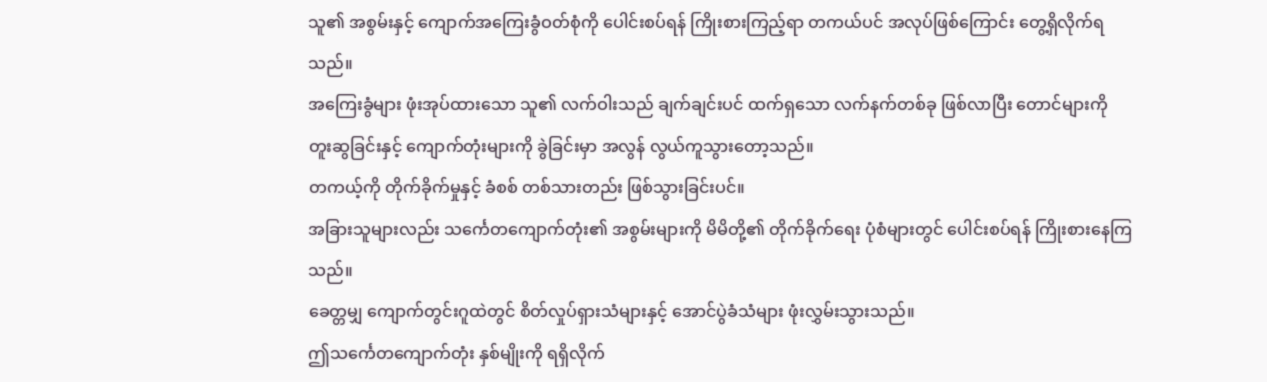သူ၏ အစွမ်းနှင့် ကျောက်အကြေးခွံဝတ်စုံကို ပေါင်းစပ်ရန် ကြိုးစားကြည့်ရာ တကယ်ပင် အလုပ်ဖြစ်ကြောင်း တွေ့ရှိလိုက်ရသည်။
အကြေးခွံများ ဖုံးအုပ်ထားသော သူ၏ လက်ဝါးသည် ချက်ချင်းပင် ထက်ရှသော လက်နက်တစ်ခု ဖြစ်လာပြီး တောင်များကို တူးဆွခြင်းနှင့် ကျောက်တုံးများကို ခွဲခြင်းမှာ အလွန် လွယ်ကူသွားတော့သည်။
တကယ့်ကို တိုက်ခိုက်မှုနှင့် ခံစစ် တစ်သားတည်း ဖြစ်သွားခြင်းပင်။
အခြားသူများလည်း သင်္ကေတကျောက်တုံး၏ အစွမ်းများကို မိမိတို့၏ တိုက်ခိုက်ရေး ပုံစံများတွင် ပေါင်းစပ်ရန် ကြိုးစားနေကြသည်။
ခေတ္တမျှ ကျောက်တွင်းဂူထဲတွင် စိတ်လှုပ်ရှားသံများနှင့် အောင်ပွဲခံသံများ ဖုံးလွှမ်းသွားသည်။
ဤသင်္ကေတကျောက်တုံး နှစ်မျိုးကို ရရှိလိုက်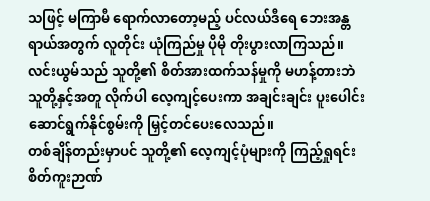သဖြင့် မကြာမီ ရောက်လာတော့မည့် ပင်လယ်ဒီရေ ဘေးအန္တရာယ်အတွက် လူတိုင်း ယုံကြည်မှု ပိုမို တိုးပွားလာကြသည်။
လင်းယွမ်သည် သူတို့၏ စိတ်အားထက်သန်မှုကို မဟန့်တားဘဲ သူတို့နှင့်အတူ လိုက်ပါ လေ့ကျင့်ပေးကာ အချင်းချင်း ပူးပေါင်းဆောင်ရွက်နိုင်စွမ်းကို မြှင့်တင်ပေးလေသည်။
တစ်ချိန်တည်းမှာပင် သူတို့၏ လေ့ကျင့်ပုံများကို ကြည့်ရှုရင်း စိတ်ကူးဉာဏ်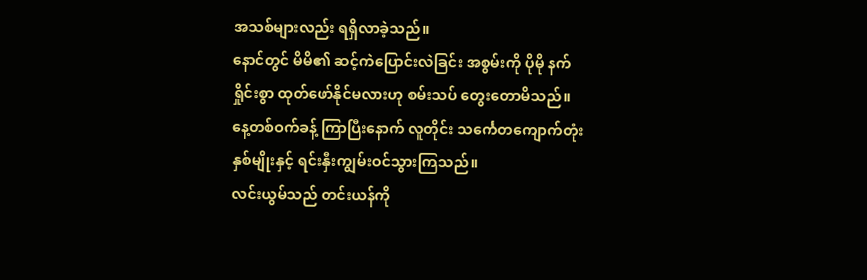အသစ်များလည်း ရရှိလာခဲ့သည်။
နောင်တွင် မိမိ၏ ဆင့်ကဲပြောင်းလဲခြင်း အစွမ်းကို ပိုမို နက်ရှိုင်းစွာ ထုတ်ဖော်နိုင်မလားဟု စမ်းသပ် တွေးတောမိသည်။
နေ့တစ်ဝက်ခန့် ကြာပြီးနောက် လူတိုင်း သင်္ကေတကျောက်တုံး နှစ်မျိုးနှင့် ရင်းနှီးကျွမ်းဝင်သွားကြသည်။
လင်းယွမ်သည် တင်းယန်ကို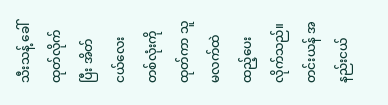သီးသန့် ခေါ်ထုတ်လိုက်ပြီး အိတ်ငယ်လေးတစ်လုံးကို ထုတ်ကာ သူမလက်ထဲ ထည့်ပေးလိုက်သည်။
တင်းယန် အနည်းငယ်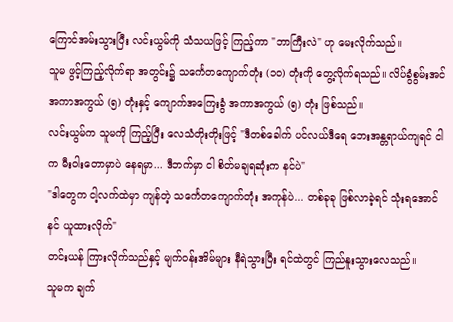ကြောင်အမ်းသွားပြီး လင်းယွမ်ကို သံသယဖြင့် ကြည့်ကာ "ဘာကြီးလဲ" ဟု မေးလိုက်သည်။
သူမ ဖွင့်ကြည့်လိုက်ရာ အတွင်း၌ သင်္ကေတကျောက်တုံး (၁၀) တုံးကို တွေ့လိုက်ရသည်။ လိပ်ခွံစွမ်းအင်အကာအကွယ် (၅) တုံးနှင့် ကျောက်အကြေးခွံ အကာအကွယ် (၅) တုံး ဖြစ်သည်။
လင်းယွမ်က သူမကို ကြည့်ပြီး လေသံတိုးတိုးဖြင့် "ဒီတစ်ခေါက် ပင်လယ်ဒီရေ ဘေးအန္တရာယ်ကျရင် ငါက မီးဝါးတောမှာပဲ နေရမှာ... ဒီဘက်မှာ ငါ စိတ်မချရဆုံးက နင်ပဲ"
"ဒါတွေက ငါ့လက်ထဲမှာ ကျန်တဲ့ သင်္ကေတကျောက်တုံး အကုန်ပဲ... တစ်ခုခု ဖြစ်လာခဲ့ရင် သုံးရအောင် နင် ယူထားလိုက်"
တင်းယန် ကြားလိုက်သည်နှင့် မျက်ဝန်းအိမ်များ နီရဲသွားပြီး ရင်ထဲတွင် ကြည်နူးသွားလေသည်။
သူမက ချက်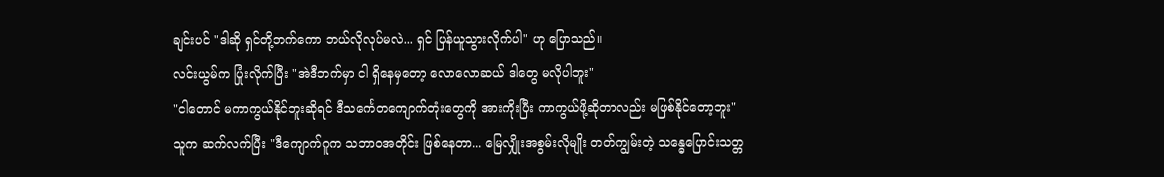ချင်းပင် "ဒါဆို ရှင်တို့ဘက်ကော ဘယ်လိုလုပ်မလဲ... ရှင် ပြန်ယူသွားလိုက်ပါ" ဟု ပြောသည်။
လင်းယွမ်က ပြုံးလိုက်ပြီး "အဲဒီဘက်မှာ ငါ ရှိနေမှတော့ လောလောဆယ် ဒါတွေ မလိုပါဘူး"
"ငါတောင် မကာကွယ်နိုင်ဘူးဆိုရင် ဒီသင်္ကေတကျောက်တုံးတွေကို အားကိုးပြီး ကာကွယ်ဖို့ဆိုတာလည်း မဖြစ်နိုင်တော့ဘူး"
သူက ဆက်လက်ပြီး "ဒီကျောက်ဂူက သဘာဝအတိုင်း ဖြစ်နေတာ... မြေလျှိုးအစွမ်းလိုမျိုး တတ်ကျွမ်းတဲ့ သန္ဓေပြောင်းသတ္တ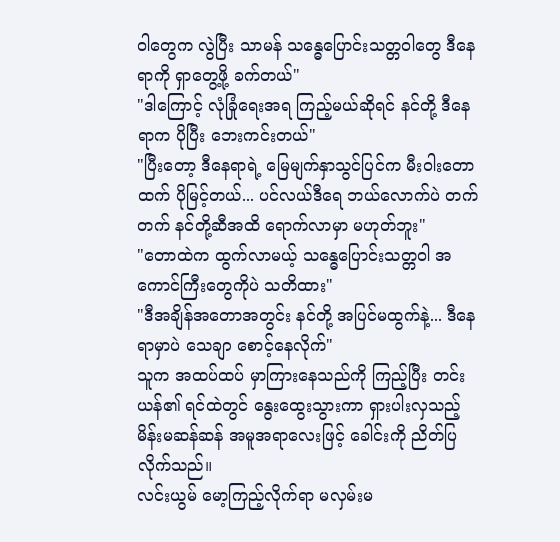ဝါတွေက လွဲပြီး သာမန် သန္ဓေပြောင်းသတ္တဝါတွေ ဒီနေရာကို ရှာတွေ့ဖို့ ခက်တယ်"
"ဒါကြောင့် လုံခြုံရေးအရ ကြည့်မယ်ဆိုရင် နင်တို့ ဒီနေရာက ပိုပြီး ဘေးကင်းတယ်"
"ပြီးတော့ ဒီနေရာရဲ့ မြေမျက်နှာသွင်ပြင်က မီးဝါးတောထက် ပိုမြင့်တယ်... ပင်လယ်ဒီရေ ဘယ်လောက်ပဲ တက်တက် နင်တို့ဆီအထိ ရောက်လာမှာ မဟုတ်ဘူး"
"တောထဲက ထွက်လာမယ့် သန္ဓေပြောင်းသတ္တဝါ အကောင်ကြီးတွေကိုပဲ သတိထား"
"ဒီအချိန်အတောအတွင်း နင်တို့ အပြင်မထွက်နဲ့... ဒီနေရာမှာပဲ သေချာ စောင့်နေလိုက်"
သူက အထပ်ထပ် မှာကြားနေသည်ကို ကြည့်ပြီး တင်းယန်၏ ရင်ထဲတွင် နွေးထွေးသွားကာ ရှားပါးလှသည့် မိန်းမဆန်ဆန် အမူအရာလေးဖြင့် ခေါင်းကို ညိတ်ပြလိုက်သည်။
လင်းယွမ် မော့ကြည့်လိုက်ရာ မလှမ်းမ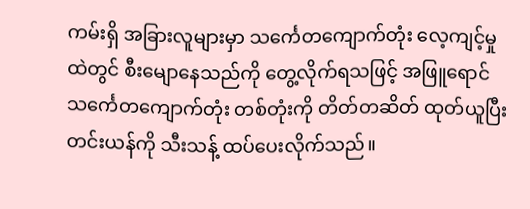ကမ်းရှိ အခြားလူများမှာ သင်္ကေတကျောက်တုံး လေ့ကျင့်မှုထဲတွင် စီးမျောနေသည်ကို တွေ့လိုက်ရသဖြင့် အဖြူရောင် သင်္ကေတကျောက်တုံး တစ်တုံးကို တိတ်တဆိတ် ထုတ်ယူပြီး တင်းယန်ကို သီးသန့် ထပ်ပေးလိုက်သည်။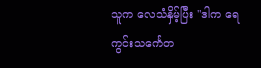သူက လေသံနှိမ့်ပြီး "ဒါက ရေကွင်းသင်္ကေတ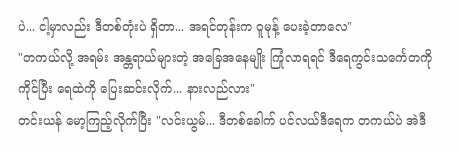ပဲ... ငါ့မှာလည်း ဒီတစ်တုံးပဲ ရှိတာ... အရင်တုန်းက ဝူမုန့် ပေးခဲ့တာလေ"
"တကယ်လို့ အရမ်း အန္တရာယ်များတဲ့ အခြေအနေမျိုး ကြုံလာရရင် ဒီရေကွင်းသင်္ကေတကို ကိုင်ပြီး ရေထဲကို ပြေးဆင်းလိုက်... နားလည်လား"
တင်းယန် မော့ကြည့်လိုက်ပြီး "လင်းယွမ်... ဒီတစ်ခေါက် ပင်လယ်ဒီရေက တကယ်ပဲ အဲဒီ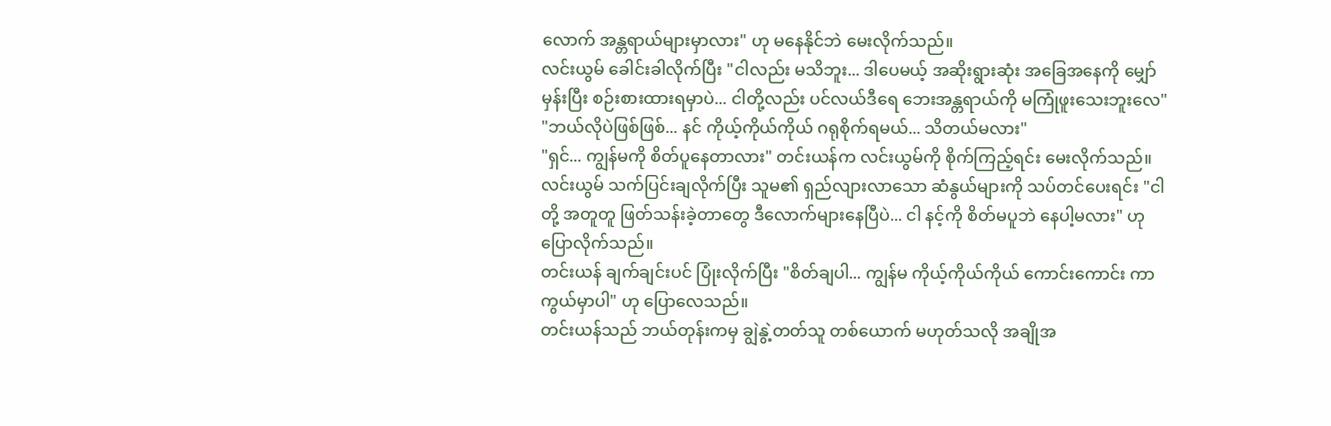လောက် အန္တရာယ်များမှာလား" ဟု မနေနိုင်ဘဲ မေးလိုက်သည်။
လင်းယွမ် ခေါင်းခါလိုက်ပြီး "ငါလည်း မသိဘူး... ဒါပေမယ့် အဆိုးရွားဆုံး အခြေအနေကို မျှော်မှန်းပြီး စဉ်းစားထားရမှာပဲ... ငါတို့လည်း ပင်လယ်ဒီရေ ဘေးအန္တရာယ်ကို မကြုံဖူးသေးဘူးလေ"
"ဘယ်လိုပဲဖြစ်ဖြစ်... နင် ကိုယ့်ကိုယ်ကိုယ် ဂရုစိုက်ရမယ်... သိတယ်မလား"
"ရှင်... ကျွန်မကို စိတ်ပူနေတာလား" တင်းယန်က လင်းယွမ်ကို စိုက်ကြည့်ရင်း မေးလိုက်သည်။
လင်းယွမ် သက်ပြင်းချလိုက်ပြီး သူမ၏ ရှည်လျားလာသော ဆံနွယ်များကို သပ်တင်ပေးရင်း "ငါတို့ အတူတူ ဖြတ်သန်းခဲ့တာတွေ ဒီလောက်များနေပြီပဲ... ငါ နင့်ကို စိတ်မပူဘဲ နေပါ့မလား" ဟု ပြောလိုက်သည်။
တင်းယန် ချက်ချင်းပင် ပြုံးလိုက်ပြီး "စိတ်ချပါ... ကျွန်မ ကိုယ့်ကိုယ်ကိုယ် ကောင်းကောင်း ကာကွယ်မှာပါ" ဟု ပြောလေသည်။
တင်းယန်သည် ဘယ်တုန်းကမှ ချွဲနွဲ့တတ်သူ တစ်ယောက် မဟုတ်သလို အချိုအ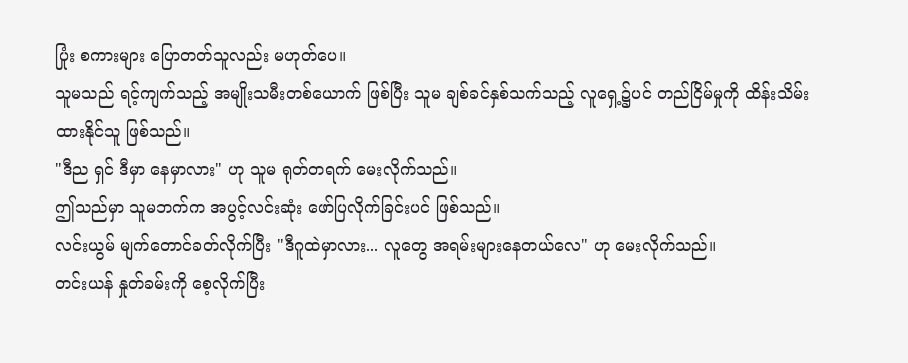ပြုံး စကားများ ပြောတတ်သူလည်း မဟုတ်ပေ။
သူမသည် ရင့်ကျက်သည့် အမျိုးသမီးတစ်ယောက် ဖြစ်ပြီး သူမ ချစ်ခင်နှစ်သက်သည့် လူရှေ့၌ပင် တည်ငြိမ်မှုကို ထိန်းသိမ်းထားနိုင်သူ ဖြစ်သည်။
"ဒီည ရှင် ဒီမှာ နေမှာလား" ဟု သူမ ရုတ်တရက် မေးလိုက်သည်။
ဤသည်မှာ သူမဘက်က အပွင့်လင်းဆုံး ဖော်ပြလိုက်ခြင်းပင် ဖြစ်သည်။
လင်းယွမ် မျက်တောင်ခတ်လိုက်ပြီး "ဒီဂူထဲမှာလား... လူတွေ အရမ်းများနေတယ်လေ" ဟု မေးလိုက်သည်။
တင်းယန် နှုတ်ခမ်းကို စေ့လိုက်ပြီး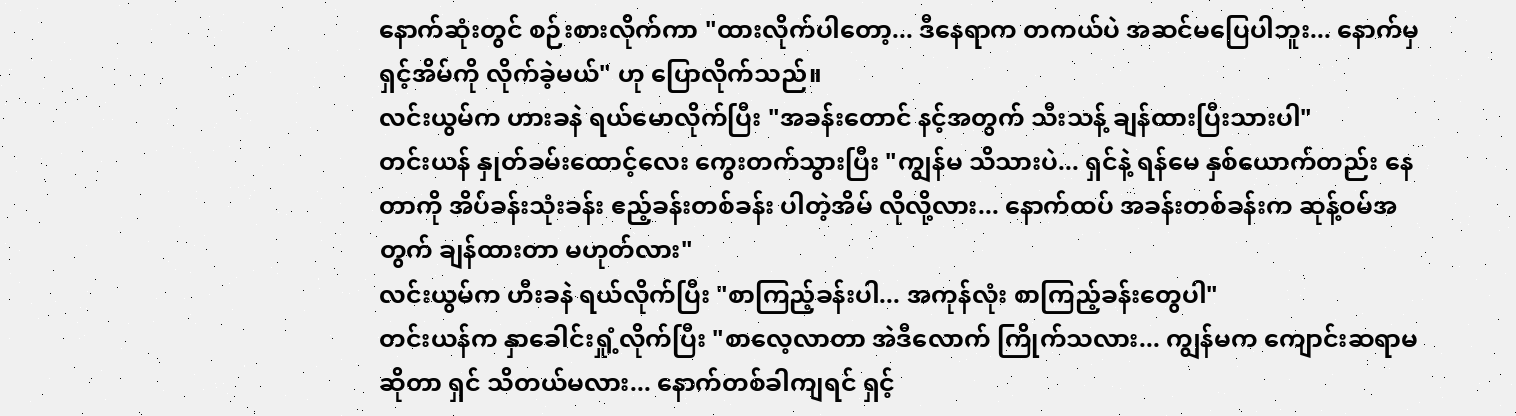နောက်ဆုံးတွင် စဉ်းစားလိုက်ကာ "ထားလိုက်ပါတော့... ဒီနေရာက တကယ်ပဲ အဆင်မပြေပါဘူး... နောက်မှ ရှင့်အိမ်ကို လိုက်ခဲ့မယ်" ဟု ပြောလိုက်သည်။
လင်းယွမ်က ဟားခနဲ ရယ်မောလိုက်ပြီး "အခန်းတောင် နင့်အတွက် သီးသန့် ချန်ထားပြီးသားပါ"
တင်းယန် နှုတ်ခမ်းထောင့်လေး ကွေးတက်သွားပြီး "ကျွန်မ သိသားပဲ... ရှင်နဲ့ ရန်မေ နှစ်ယောက်တည်း နေတာကို အိပ်ခန်းသုံးခန်း ဧည့်ခန်းတစ်ခန်း ပါတဲ့အိမ် လိုလို့လား... နောက်ထပ် အခန်းတစ်ခန်းက ဆုန့်ဝမ်အတွက် ချန်ထားတာ မဟုတ်လား"
လင်းယွမ်က ဟီးခနဲ ရယ်လိုက်ပြီး "စာကြည့်ခန်းပါ... အကုန်လုံး စာကြည့်ခန်းတွေပါ"
တင်းယန်က နှာခေါင်းရှုံ့လိုက်ပြီး "စာလေ့လာတာ အဲဒီလောက် ကြိုက်သလား... ကျွန်မက ကျောင်းဆရာမဆိုတာ ရှင် သိတယ်မလား... နောက်တစ်ခါကျရင် ရှင့်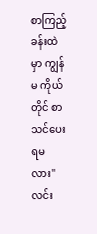စာကြည့်ခန်းထဲမှာ ကျွန်မ ကိုယ်တိုင် စာသင်ပေးရမလား"
လင်း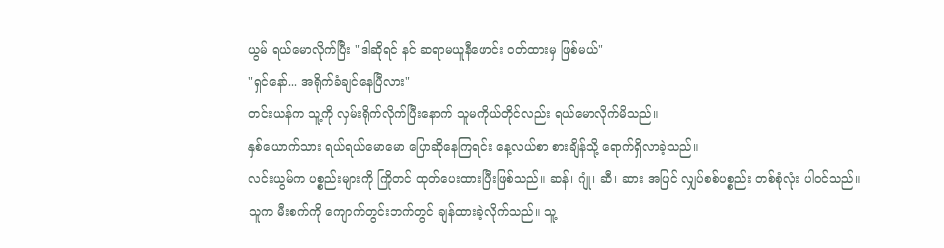ယွမ် ရယ်မောလိုက်ပြီး "ဒါဆိုရင် နင် ဆရာမယူနီဖောင်း ဝတ်ထားမှ ဖြစ်မယ်"
"ရှင်နော်... အရိုက်ခံချင်နေပြီလား"
တင်းယန်က သူ့ကို လှမ်းရိုက်လိုက်ပြီးနောက် သူမကိုယ်တိုင်လည်း ရယ်မောလိုက်မိသည်။
နှစ်ယောက်သား ရယ်ရယ်မောမော ပြောဆိုနေကြရင်း နေ့လယ်စာ စားချိန်သို့ ရောက်ရှိလာခဲ့သည်။
လင်းယွမ်က ပစ္စည်းများကို ကြိုတင် ထုတ်ပေးထားပြီးဖြစ်သည်။ ဆန်၊ ဂျုံ၊ ဆီ၊ ဆား အပြင် လျှပ်စစ်ပစ္စည်း တစ်စုံလုံး ပါဝင်သည်။
သူက မီးစက်ကို ကျောက်တွင်းဘက်တွင် ချန်ထားခဲ့လိုက်သည်။ သူ့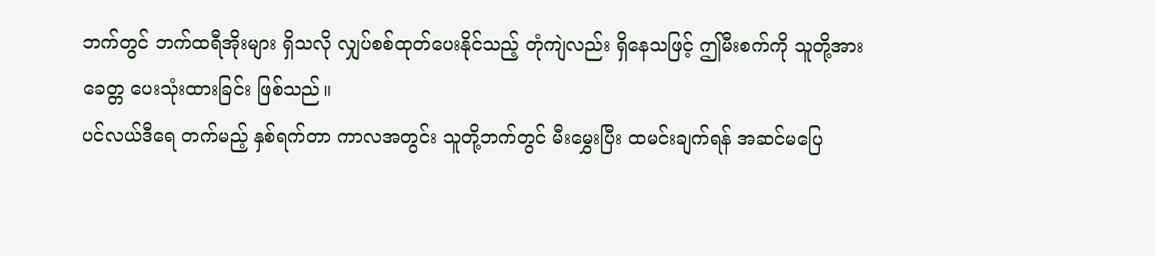ဘက်တွင် ဘက်ထရီအိုးများ ရှိသလို လျှပ်စစ်ထုတ်ပေးနိုင်သည့် တုံကျဲလည်း ရှိနေသဖြင့် ဤမီးစက်ကို သူတို့အား ခေတ္တ ပေးသုံးထားခြင်း ဖြစ်သည်။
ပင်လယ်ဒီရေ တက်မည့် နှစ်ရက်တာ ကာလအတွင်း သူတို့ဘက်တွင် မီးမွှေးပြီး ထမင်းချက်ရန် အဆင်မပြေ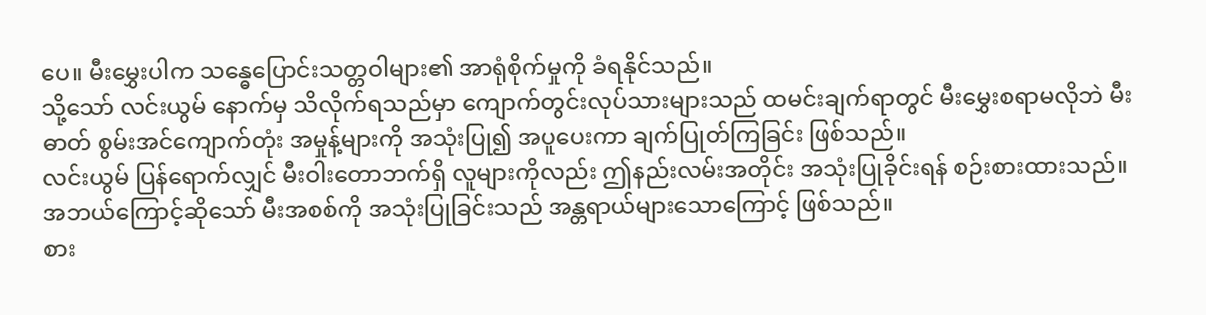ပေ။ မီးမွှေးပါက သန္ဓေပြောင်းသတ္တဝါများ၏ အာရုံစိုက်မှုကို ခံရနိုင်သည်။
သို့သော် လင်းယွမ် နောက်မှ သိလိုက်ရသည်မှာ ကျောက်တွင်းလုပ်သားများသည် ထမင်းချက်ရာတွင် မီးမွှေးစရာမလိုဘဲ မီးဓာတ် စွမ်းအင်ကျောက်တုံး အမှုန့်များကို အသုံးပြု၍ အပူပေးကာ ချက်ပြုတ်ကြခြင်း ဖြစ်သည်။
လင်းယွမ် ပြန်ရောက်လျှင် မီးဝါးတောဘက်ရှိ လူများကိုလည်း ဤနည်းလမ်းအတိုင်း အသုံးပြုခိုင်းရန် စဉ်းစားထားသည်။
အဘယ်ကြောင့်ဆိုသော် မီးအစစ်ကို အသုံးပြုခြင်းသည် အန္တရာယ်များသောကြောင့် ဖြစ်သည်။
စား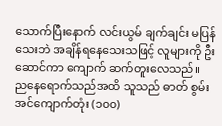သောက်ပြီးနောက် လင်းယွမ် ချက်ချင်း မပြန်သေးဘဲ အချိန်ရနေသေးသဖြင့် လူများကို ဦးဆောင်ကာ ကျောက် ဆက်တူးလေသည်။
ညနေရောက်သည်အထိ သူသည် ဓာတ် စွမ်းအင်ကျောက်တုံး (၁၀၀)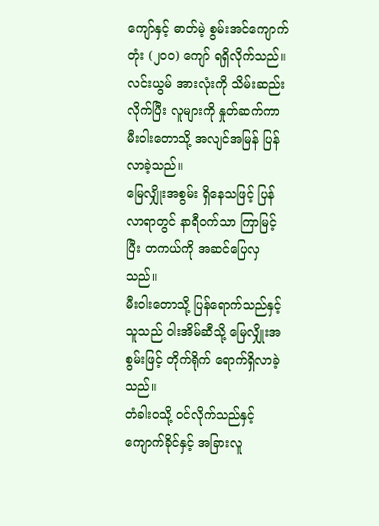ကျော်နှင့် ဓာတ်မဲ့ စွမ်းအင်ကျောက်တုံး (၂၀၀) ကျော် ရရှိလိုက်သည်။
လင်းယွမ် အားလုံးကို သိမ်းဆည်းလိုက်ပြီး လူများကို နှုတ်ဆက်ကာ မီးဝါးတောသို့ အလျင်အမြန် ပြန်လာခဲ့သည်။
မြေလျှိုးအစွမ်း ရှိနေသဖြင့် ပြန်လာရာတွင် နာရီဝက်သာ ကြာမြင့်ပြီး တကယ်ကို အဆင်ပြေလှသည်။
မီးဝါးတောသို့ ပြန်ရောက်သည်နှင့် သူသည် ဝါးအိမ်ဆီသို့ မြေလျှိုးအစွမ်းဖြင့် တိုက်ရိုက် ရောက်ရှိလာခဲ့သည်။
တံခါးဝသို့ ဝင်လိုက်သည်နှင့် ကျောက်ခိုင်နှင့် အခြားလူ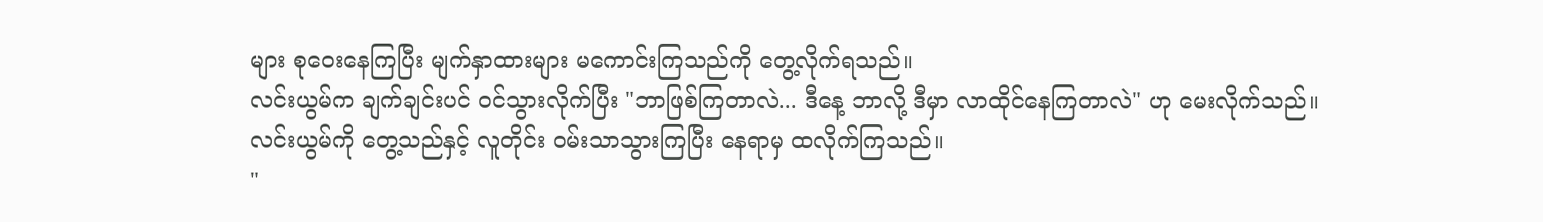များ စုဝေးနေကြပြီး မျက်နှာထားများ မကောင်းကြသည်ကို တွေ့လိုက်ရသည်။
လင်းယွမ်က ချက်ချင်းပင် ဝင်သွားလိုက်ပြီး "ဘာဖြစ်ကြတာလဲ... ဒီနေ့ ဘာလို့ ဒီမှာ လာထိုင်နေကြတာလဲ" ဟု မေးလိုက်သည်။
လင်းယွမ်ကို တွေ့သည်နှင့် လူတိုင်း ဝမ်းသာသွားကြပြီး နေရာမှ ထလိုက်ကြသည်။
"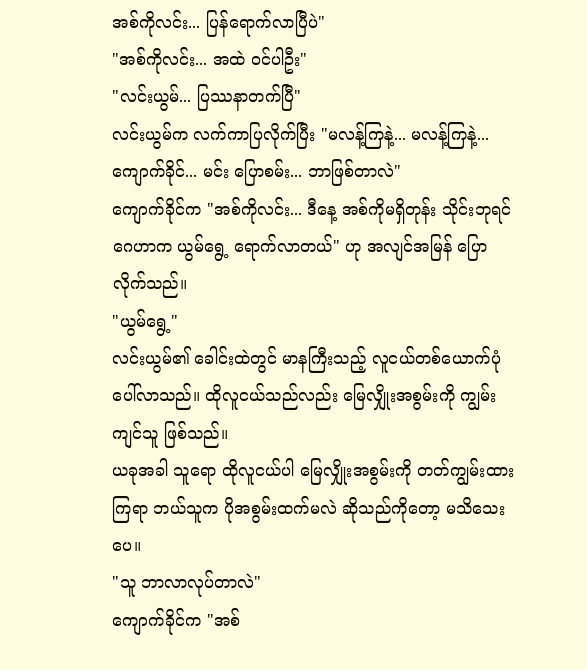အစ်ကိုလင်း... ပြန်ရောက်လာပြီပဲ"
"အစ်ကိုလင်း... အထဲ ဝင်ပါဦး"
"လင်းယွမ်... ပြဿနာတက်ပြီ"
လင်းယွမ်က လက်ကာပြလိုက်ပြီး "မလန့်ကြနဲ့... မလန့်ကြနဲ့... ကျောက်ခိုင်... မင်း ပြောစမ်း... ဘာဖြစ်တာလဲ"
ကျောက်ခိုင်က "အစ်ကိုလင်း... ဒီနေ့ အစ်ကိုမရှိတုန်း သိုင်းဘုရင်ဂေဟာက ယွမ်ရွေ့ ရောက်လာတယ်" ဟု အလျင်အမြန် ပြောလိုက်သည်။
"ယွမ်ရွေ့"
လင်းယွမ်၏ ခေါင်းထဲတွင် မာနကြီးသည့် လူငယ်တစ်ယောက်ပုံ ပေါ်လာသည်။ ထိုလူငယ်သည်လည်း မြေလျှိုးအစွမ်းကို ကျွမ်းကျင်သူ ဖြစ်သည်။
ယခုအခါ သူရော ထိုလူငယ်ပါ မြေလျှိုးအစွမ်းကို တတ်ကျွမ်းထားကြရာ ဘယ်သူက ပိုအစွမ်းထက်မလဲ ဆိုသည်ကိုတော့ မသိသေးပေ။
"သူ ဘာလာလုပ်တာလဲ"
ကျောက်ခိုင်က "အစ်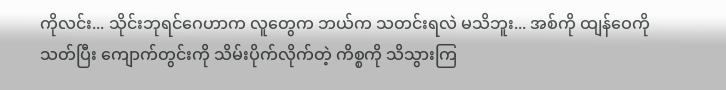ကိုလင်း... သိုင်းဘုရင်ဂေဟာက လူတွေက ဘယ်က သတင်းရလဲ မသိဘူး... အစ်ကို ထျန်ဝေကို သတ်ပြီး ကျောက်တွင်းကို သိမ်းပိုက်လိုက်တဲ့ ကိစ္စကို သိသွားကြ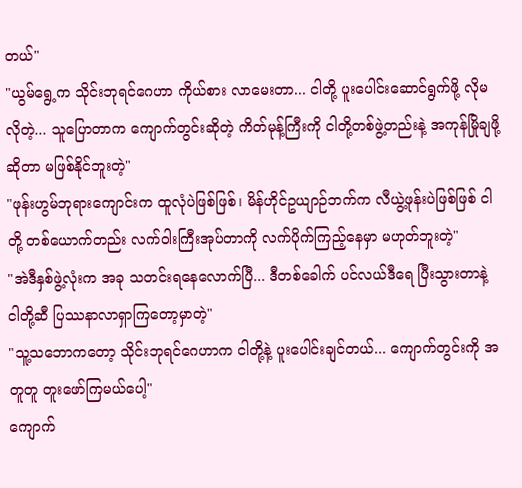တယ်"
"ယွမ်ရွေ့က သိုင်းဘုရင်ဂေဟာ ကိုယ်စား လာမေးတာ... ငါတို့ ပူးပေါင်းဆောင်ရွက်ဖို့ လိုမလိုတဲ့... သူပြောတာက ကျောက်တွင်းဆိုတဲ့ ကိတ်မုန့်ကြီးကို ငါတို့တစ်ဖွဲ့တည်းနဲ့ အကုန်မြိုချဖို့ဆိုတာ မဖြစ်နိုင်ဘူးတဲ့"
"ဖုန်းဟွမ်ဘုရားကျောင်းက ထူလုံပဲဖြစ်ဖြစ်၊ မိန်ဟိုင်ဥယျာဉ်ဘက်က လီယွဲ့ဖုန်းပဲဖြစ်ဖြစ် ငါတို့ တစ်ယောက်တည်း လက်ဝါးကြီးအုပ်တာကို လက်ပိုက်ကြည့်နေမှာ မဟုတ်ဘူးတဲ့"
"အဲဒီနှစ်ဖွဲ့လုံးက အခု သတင်းရနေလောက်ပြီ... ဒီတစ်ခေါက် ပင်လယ်ဒီရေ ပြီးသွားတာနဲ့ ငါတို့ဆီ ပြဿနာလာရှာကြတော့မှာတဲ့"
"သူ့သဘောကတော့ သိုင်းဘုရင်ဂေဟာက ငါတို့နဲ့ ပူးပေါင်းချင်တယ်... ကျောက်တွင်းကို အတူတူ တူးဖော်ကြမယ်ပေါ့"
ကျောက်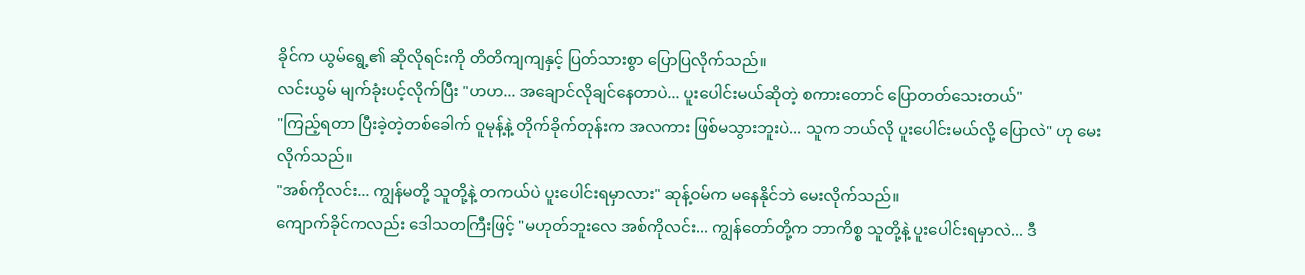ခိုင်က ယွမ်ရွေ့၏ ဆိုလိုရင်းကို တိတိကျကျနှင့် ပြတ်သားစွာ ပြောပြလိုက်သည်။
လင်းယွမ် မျက်ခုံးပင့်လိုက်ပြီး "ဟဟ... အချောင်လိုချင်နေတာပဲ... ပူးပေါင်းမယ်ဆိုတဲ့ စကားတောင် ပြောတတ်သေးတယ်"
"ကြည့်ရတာ ပြီးခဲ့တဲ့တစ်ခေါက် ဝူမုန့်နဲ့ တိုက်ခိုက်တုန်းက အလကား ဖြစ်မသွားဘူးပဲ... သူက ဘယ်လို ပူးပေါင်းမယ်လို့ ပြောလဲ" ဟု မေးလိုက်သည်။
"အစ်ကိုလင်း... ကျွန်မတို့ သူတို့နဲ့ တကယ်ပဲ ပူးပေါင်းရမှာလား" ဆုန့်ဝမ်က မနေနိုင်ဘဲ မေးလိုက်သည်။
ကျောက်ခိုင်ကလည်း ဒေါသတကြီးဖြင့် "မဟုတ်ဘူးလေ အစ်ကိုလင်း... ကျွန်တော်တို့က ဘာကိစ္စ သူတို့နဲ့ ပူးပေါင်းရမှာလဲ... ဒီ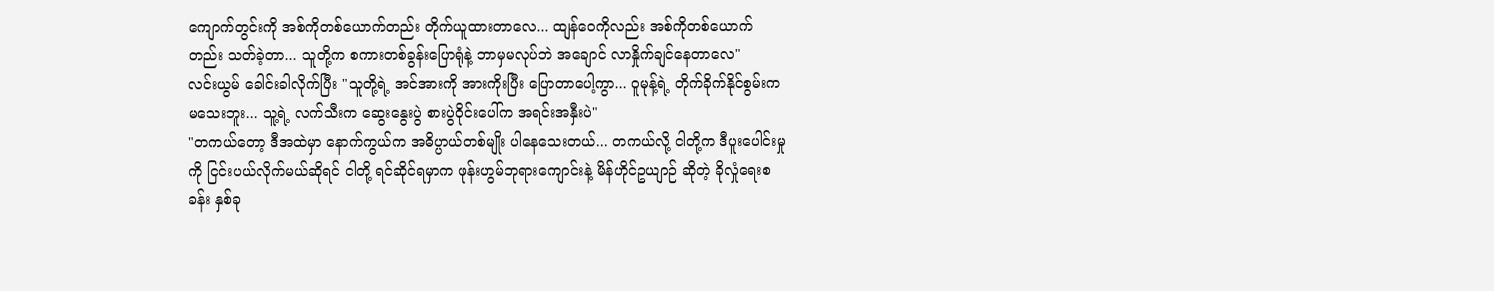ကျောက်တွင်းကို အစ်ကိုတစ်ယောက်တည်း တိုက်ယူထားတာလေ... ထျန်ဝေကိုလည်း အစ်ကိုတစ်ယောက်တည်း သတ်ခဲ့တာ... သူတို့က စကားတစ်ခွန်းပြောရုံနဲ့ ဘာမှမလုပ်ဘဲ အချောင် လာနှိုက်ချင်နေတာလေ"
လင်းယွမ် ခေါင်းခါလိုက်ပြီး "သူတို့ရဲ့ အင်အားကို အားကိုးပြီး ပြောတာပေါ့ကွာ... ဝူမုန့်ရဲ့ တိုက်ခိုက်နိုင်စွမ်းက မသေးဘူး... သူ့ရဲ့ လက်သီးက ဆွေးနွေးပွဲ စားပွဲဝိုင်းပေါ်က အရင်းအနှီးပဲ"
"တကယ်တော့ ဒီအထဲမှာ နောက်ကွယ်က အဓိပ္ပာယ်တစ်မျိုး ပါနေသေးတယ်... တကယ်လို့ ငါတို့က ဒီပူးပေါင်းမှုကို ငြင်းပယ်လိုက်မယ်ဆိုရင် ငါတို့ ရင်ဆိုင်ရမှာက ဖုန်းဟွမ်ဘုရားကျောင်းနဲ့ မိန်ဟိုင်ဥယျာဉ် ဆိုတဲ့ ခိုလှုံရေးစခန်း နှစ်ခု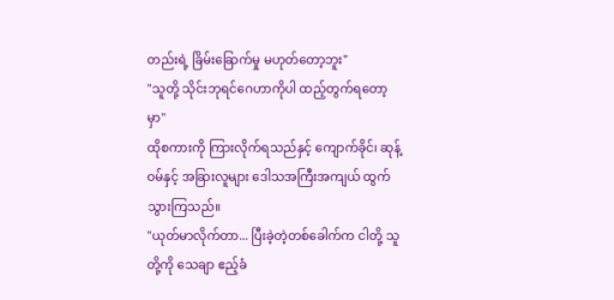တည်းရဲ့ ခြိမ်းခြောက်မှု မဟုတ်တော့ဘူး"
"သူတို့ သိုင်းဘုရင်ဂေဟာကိုပါ ထည့်တွက်ရတော့မှာ"
ထိုစကားကို ကြားလိုက်ရသည်နှင့် ကျောက်ခိုင်၊ ဆုန့်ဝမ်နှင့် အခြားလူများ ဒေါသအကြီးအကျယ် ထွက်သွားကြသည်။
"ယုတ်မာလိုက်တာ... ပြီးခဲ့တဲ့တစ်ခေါက်က ငါတို့ သူတို့ကို သေချာ ဧည့်ခံ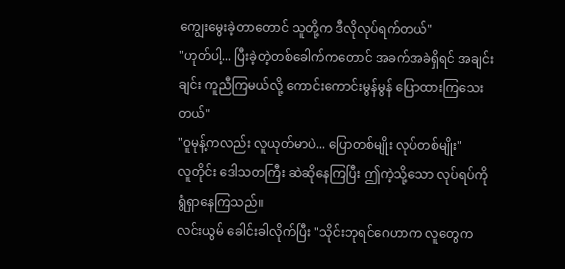ကျွေးမွေးခဲ့တာတောင် သူတို့က ဒီလိုလုပ်ရက်တယ်"
"ဟုတ်ပါ့... ပြီးခဲ့တဲ့တစ်ခေါက်ကတောင် အခက်အခဲရှိရင် အချင်းချင်း ကူညီကြမယ်လို့ ကောင်းကောင်းမွန်မွန် ပြောထားကြသေးတယ်"
"ဝူမုန့်ကလည်း လူယုတ်မာပဲ... ပြောတစ်မျိုး လုပ်တစ်မျိုး"
လူတိုင်း ဒေါသတကြီး ဆဲဆိုနေကြပြီး ဤကဲ့သို့သော လုပ်ရပ်ကို ရွံရှာနေကြသည်။
လင်းယွမ် ခေါင်းခါလိုက်ပြီး "သိုင်းဘုရင်ဂေဟာက လူတွေက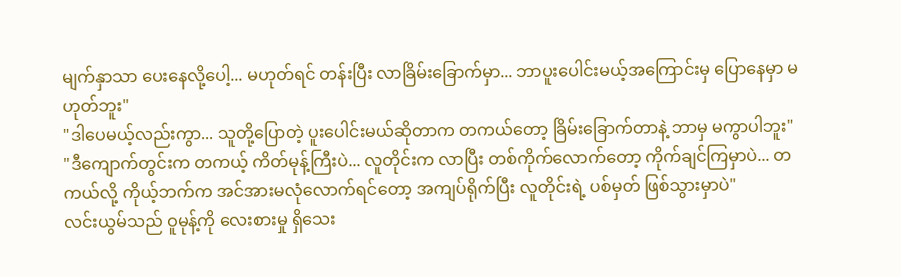မျက်နှာသာ ပေးနေလို့ပေါ့... မဟုတ်ရင် တန်းပြီး လာခြိမ်းခြောက်မှာ... ဘာပူးပေါင်းမယ့်အကြောင်းမှ ပြောနေမှာ မဟုတ်ဘူး"
"ဒါပေမယ့်လည်းကွာ... သူတို့ပြောတဲ့ ပူးပေါင်းမယ်ဆိုတာက တကယ်တော့ ခြိမ်းခြောက်တာနဲ့ ဘာမှ မကွာပါဘူး"
"ဒီကျောက်တွင်းက တကယ့် ကိတ်မုန့်ကြီးပဲ... လူတိုင်းက လာပြီး တစ်ကိုက်လောက်တော့ ကိုက်ချင်ကြမှာပဲ... တကယ်လို့ ကိုယ့်ဘက်က အင်အားမလုံလောက်ရင်တော့ အကျပ်ရိုက်ပြီး လူတိုင်းရဲ့ ပစ်မှတ် ဖြစ်သွားမှာပဲ"
လင်းယွမ်သည် ဝူမုန့်ကို လေးစားမှု ရှိသေး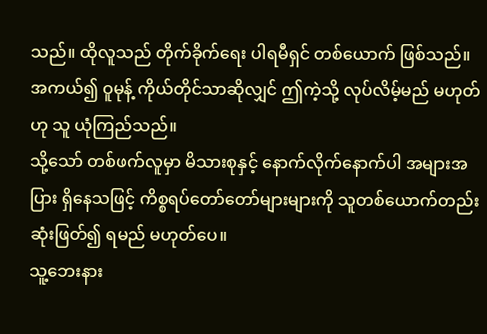သည်။ ထိုလူသည် တိုက်ခိုက်ရေး ပါရမီရှင် တစ်ယောက် ဖြစ်သည်။
အကယ်၍ ဝူမုန့် ကိုယ်တိုင်သာဆိုလျှင် ဤကဲ့သို့ လုပ်လိမ့်မည် မဟုတ်ဟု သူ ယုံကြည်သည်။
သို့သော် တစ်ဖက်လူမှာ မိသားစုနှင့် နောက်လိုက်နောက်ပါ အများအပြား ရှိနေသဖြင့် ကိစ္စရပ်တော်တော်များများကို သူတစ်ယောက်တည်း ဆုံးဖြတ်၍ ရမည် မဟုတ်ပေ။
သူ့ဘေးနား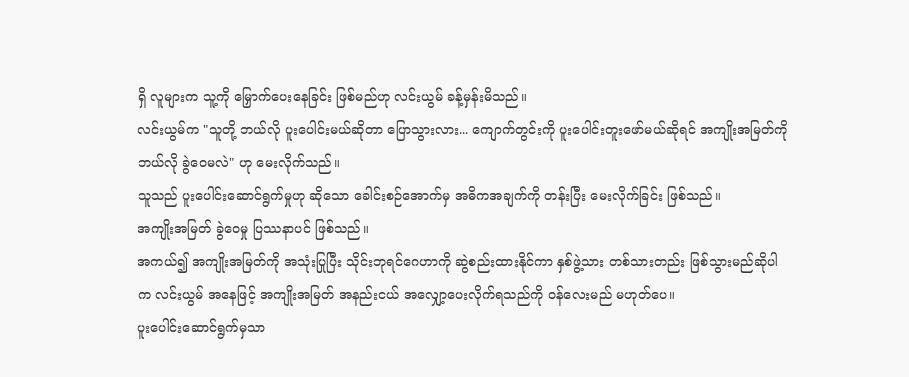ရှိ လူများက သူ့ကို မြှောက်ပေးနေခြင်း ဖြစ်မည်ဟု လင်းယွမ် ခန့်မှန်းမိသည်။
လင်းယွမ်က "သူတို့ ဘယ်လို ပူးပေါင်းမယ်ဆိုတာ ပြောသွားလား... ကျောက်တွင်းကို ပူးပေါင်းတူးဖော်မယ်ဆိုရင် အကျိုးအမြတ်ကို ဘယ်လို ခွဲဝေမလဲ" ဟု မေးလိုက်သည်။
သူသည် ပူးပေါင်းဆောင်ရွက်မှုဟု ဆိုသော ခေါင်းစဉ်အောက်မှ အဓိကအချက်ကို တန်းပြီး မေးလိုက်ခြင်း ဖြစ်သည်။
အကျိုးအမြတ် ခွဲဝေမှု ပြဿနာပင် ဖြစ်သည်။
အကယ်၍ အကျိုးအမြတ်ကို အသုံးပြုပြီး သိုင်းဘုရင်ဂေဟာကို ဆွဲစည်းထားနိုင်ကာ နှစ်ဖွဲ့သား တစ်သားတည်း ဖြစ်သွားမည်ဆိုပါက လင်းယွမ် အနေဖြင့် အကျိုးအမြတ် အနည်းငယ် အလျှော့ပေးလိုက်ရသည်ကို ဝန်လေးမည် မဟုတ်ပေ။
ပူးပေါင်းဆောင်ရွက်မှသာ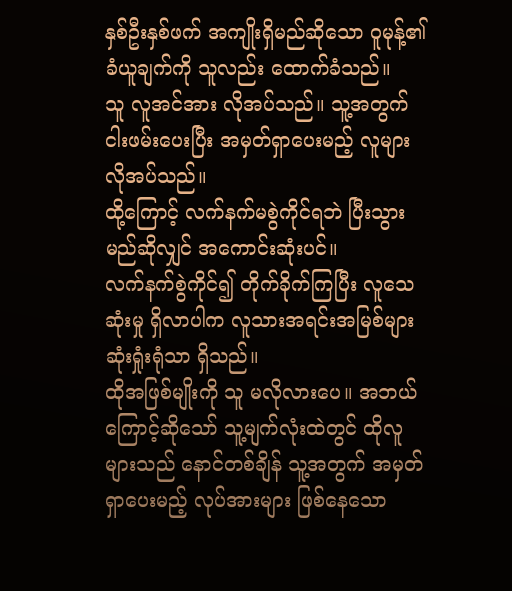နှစ်ဦးနှစ်ဖက် အကျိုးရှိမည်ဆိုသော ဝူမုန့်၏ ခံယူချက်ကို သူလည်း ထောက်ခံသည်။
သူ လူအင်အား လိုအပ်သည်။ သူ့အတွက် ငါးဖမ်းပေးပြီး အမှတ်ရှာပေးမည့် လူများ လိုအပ်သည်။
ထို့ကြောင့် လက်နက်မစွဲကိုင်ရဘဲ ပြီးသွားမည်ဆိုလျှင် အကောင်းဆုံးပင်။
လက်နက်စွဲကိုင်၍ တိုက်ခိုက်ကြပြီး လူသေဆုံးမှု ရှိလာပါက လူသားအရင်းအမြစ်များ ဆုံးရှုံးရုံသာ ရှိသည်။
ထိုအဖြစ်မျိုးကို သူ မလိုလားပေ။ အဘယ်ကြောင့်ဆိုသော် သူ့မျက်လုံးထဲတွင် ထိုလူများသည် နောင်တစ်ချိန် သူ့အတွက် အမှတ်ရှာပေးမည့် လုပ်အားများ ဖြစ်နေသော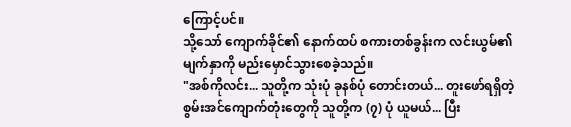ကြောင့်ပင်။
သို့သော် ကျောက်ခိုင်၏ နောက်ထပ် စကားတစ်ခွန်းက လင်းယွမ်၏ မျက်နှာကို မည်းမှောင်သွားစေခဲ့သည်။
"အစ်ကိုလင်း... သူတို့က သုံးပုံ ခုနစ်ပုံ တောင်းတယ်... တူးဖော်ရရှိတဲ့ စွမ်းအင်ကျောက်တုံးတွေကို သူတို့က (၇) ပုံ ယူမယ်... ပြီး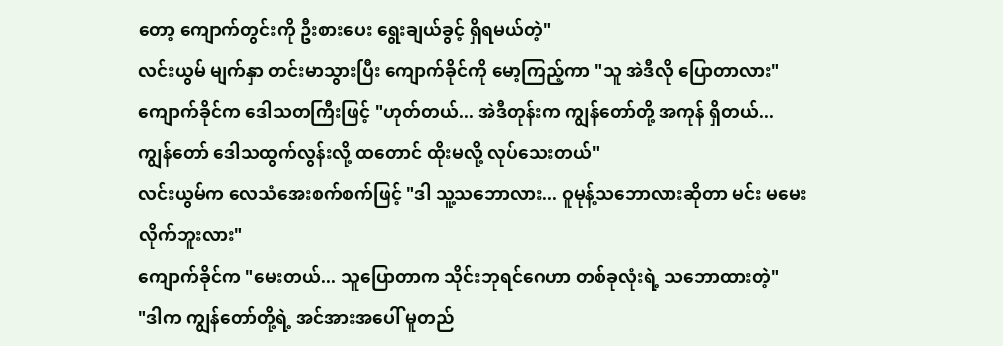တော့ ကျောက်တွင်းကို ဦးစားပေး ရွေးချယ်ခွင့် ရှိရမယ်တဲ့"
လင်းယွမ် မျက်နှာ တင်းမာသွားပြီး ကျောက်ခိုင်ကို မော့ကြည့်ကာ "သူ အဲဒီလို ပြောတာလား"
ကျောက်ခိုင်က ဒေါသတကြီးဖြင့် "ဟုတ်တယ်... အဲဒီတုန်းက ကျွန်တော်တို့ အကုန် ရှိတယ်... ကျွန်တော် ဒေါသထွက်လွန်းလို့ ထတောင် ထိုးမလို့ လုပ်သေးတယ်"
လင်းယွမ်က လေသံအေးစက်စက်ဖြင့် "ဒါ သူ့သဘောလား... ဝူမုန့်သဘောလားဆိုတာ မင်း မမေးလိုက်ဘူးလား"
ကျောက်ခိုင်က "မေးတယ်... သူပြောတာက သိုင်းဘုရင်ဂေဟာ တစ်ခုလုံးရဲ့ သဘောထားတဲ့"
"ဒါက ကျွန်တော်တို့ရဲ့ အင်အားအပေါ် မူတည်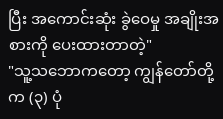ပြီး အကောင်းဆုံး ခွဲဝေမှု အချိုးအစားကို ပေးထားတာတဲ့"
"သူ့သဘောကတော့ ကျွန်တော်တို့က (၃) ပုံ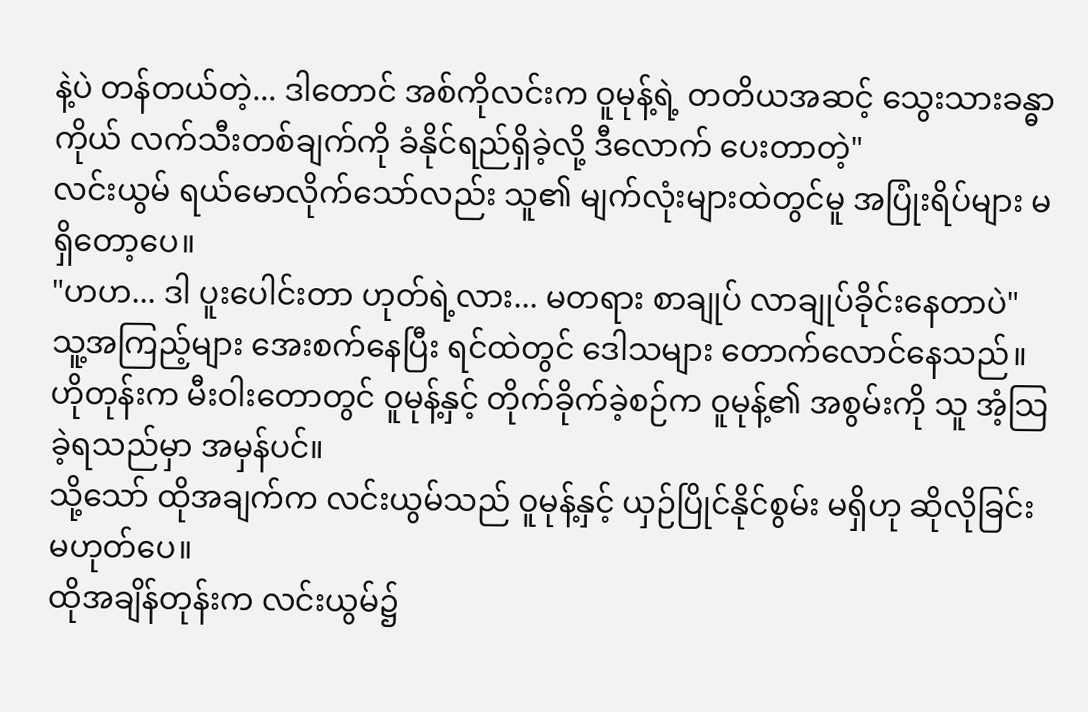နဲ့ပဲ တန်တယ်တဲ့... ဒါတောင် အစ်ကိုလင်းက ဝူမုန့်ရဲ့ တတိယအဆင့် သွေးသားခန္ဓာကိုယ် လက်သီးတစ်ချက်ကို ခံနိုင်ရည်ရှိခဲ့လို့ ဒီလောက် ပေးတာတဲ့"
လင်းယွမ် ရယ်မောလိုက်သော်လည်း သူ၏ မျက်လုံးများထဲတွင်မူ အပြုံးရိပ်များ မရှိတော့ပေ။
"ဟဟ... ဒါ ပူးပေါင်းတာ ဟုတ်ရဲ့လား... မတရား စာချုပ် လာချုပ်ခိုင်းနေတာပဲ"
သူ့အကြည့်များ အေးစက်နေပြီး ရင်ထဲတွင် ဒေါသများ တောက်လောင်နေသည်။
ဟိုတုန်းက မီးဝါးတောတွင် ဝူမုန့်နှင့် တိုက်ခိုက်ခဲ့စဉ်က ဝူမုန့်၏ အစွမ်းကို သူ အံ့သြခဲ့ရသည်မှာ အမှန်ပင်။
သို့သော် ထိုအချက်က လင်းယွမ်သည် ဝူမုန့်နှင့် ယှဉ်ပြိုင်နိုင်စွမ်း မရှိဟု ဆိုလိုခြင်း မဟုတ်ပေ။
ထိုအချိန်တုန်းက လင်းယွမ်၌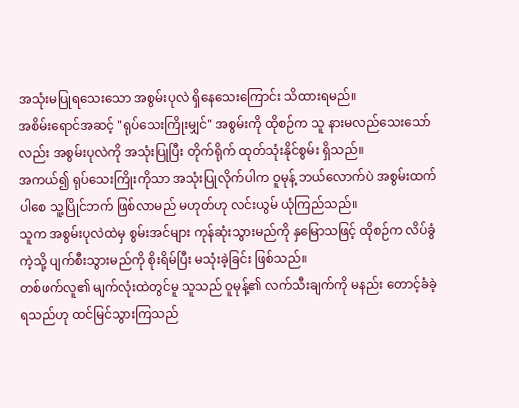အသုံးမပြုရသေးသော အစွမ်းပုလဲ ရှိနေသေးကြောင်း သိထားရမည်။
အစိမ်းရောင်အဆင့် "ရုပ်သေးကြိုးမျှင်" အစွမ်းကို ထိုစဉ်က သူ နားမလည်သေးသော်လည်း အစွမ်းပုလဲကို အသုံးပြုပြီး တိုက်ရိုက် ထုတ်သုံးနိုင်စွမ်း ရှိသည်။
အကယ်၍ ရုပ်သေးကြိုးကိုသာ အသုံးပြုလိုက်ပါက ဝူမုန့် ဘယ်လောက်ပဲ အစွမ်းထက်ပါစေ သူ့ပြိုင်ဘက် ဖြစ်လာမည် မဟုတ်ဟု လင်းယွမ် ယုံကြည်သည်။
သူက အစွမ်းပုလဲထဲမှ စွမ်းအင်များ ကုန်ဆုံးသွားမည်ကို နှမြောသဖြင့် ထိုစဉ်က လိပ်ခွံကဲ့သို့ ပျက်စီးသွားမည်ကို စိုးရိမ်ပြီး မသုံးခဲ့ခြင်း ဖြစ်သည်။
တစ်ဖက်လူ၏ မျက်လုံးထဲတွင်မူ သူသည် ဝူမုန့်၏ လက်သီးချက်ကို မနည်း တောင့်ခံခဲ့ရသည်ဟု ထင်မြင်သွားကြသည်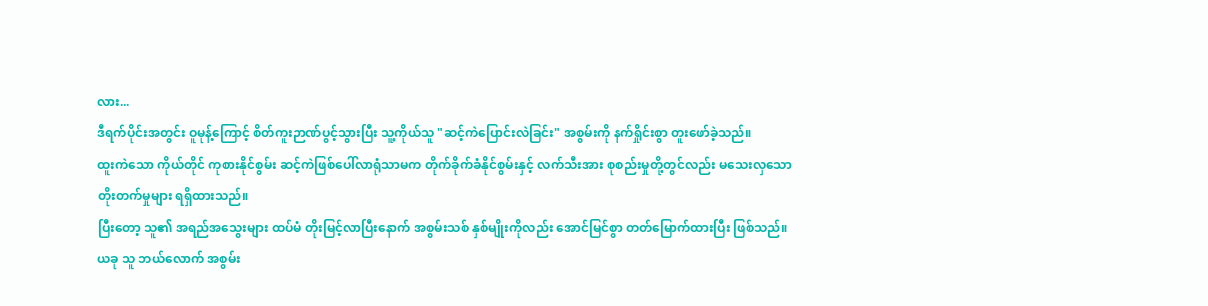လား...
ဒီရက်ပိုင်းအတွင်း ဝူမုန့်ကြောင့် စိတ်ကူးဉာဏ်ပွင့်သွားပြီး သူ့ကိုယ်သူ "ဆင့်ကဲပြောင်းလဲခြင်း" အစွမ်းကို နက်ရှိုင်းစွာ တူးဖော်ခဲ့သည်။
ထူးကဲသော ကိုယ်တိုင် ကုစားနိုင်စွမ်း ဆင့်ကဲဖြစ်ပေါ်လာရုံသာမက တိုက်ခိုက်ခံနိုင်စွမ်းနှင့် လက်သီးအား စုစည်းမှုတို့တွင်လည်း မသေးလှသော တိုးတက်မှုများ ရရှိထားသည်။
ပြီးတော့ သူ၏ အရည်အသွေးများ ထပ်မံ တိုးမြင့်လာပြီးနောက် အစွမ်းသစ် နှစ်မျိုးကိုလည်း အောင်မြင်စွာ တတ်မြောက်ထားပြီး ဖြစ်သည်။
ယခု သူ ဘယ်လောက် အစွမ်း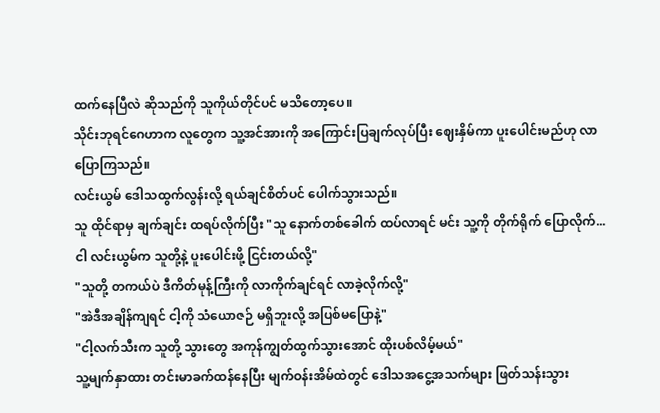ထက်နေပြီလဲ ဆိုသည်ကို သူကိုယ်တိုင်ပင် မသိတော့ပေ။
သိုင်းဘုရင်ဂေဟာက လူတွေက သူ့အင်အားကို အကြောင်းပြချက်လုပ်ပြီး ဈေးနှိမ်ကာ ပူးပေါင်းမည်ဟု လာပြောကြသည်။
လင်းယွမ် ဒေါသထွက်လွန်းလို့ ရယ်ချင်စိတ်ပင် ပေါက်သွားသည်။
သူ ထိုင်ရာမှ ချက်ချင်း ထရပ်လိုက်ပြီး "သူ နောက်တစ်ခေါက် ထပ်လာရင် မင်း သူ့ကို တိုက်ရိုက် ပြောလိုက်... ငါ လင်းယွမ်က သူတို့နဲ့ ပူးပေါင်းဖို့ ငြင်းတယ်လို့"
"သူတို့ တကယ်ပဲ ဒီကိတ်မုန့်ကြီးကို လာကိုက်ချင်ရင် လာခဲ့လိုက်လို့"
"အဲဒီအချိန်ကျရင် ငါ့ကို သံယောဇဉ် မရှိဘူးလို့ အပြစ်မပြောနဲ့"
"ငါ့လက်သီးက သူတို့ သွားတွေ အကုန်ကျွတ်ထွက်သွားအောင် ထိုးပစ်လိမ့်မယ်"
သူ့မျက်နှာထား တင်းမာခက်ထန်နေပြီး မျက်ဝန်းအိမ်ထဲတွင် ဒေါသအငွေ့အသက်များ ဖြတ်သန်းသွား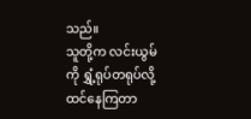သည်။
သူတို့က လင်းယွမ်ကို ရွှံ့ရုပ်တရုပ်လို့ ထင်နေကြတာ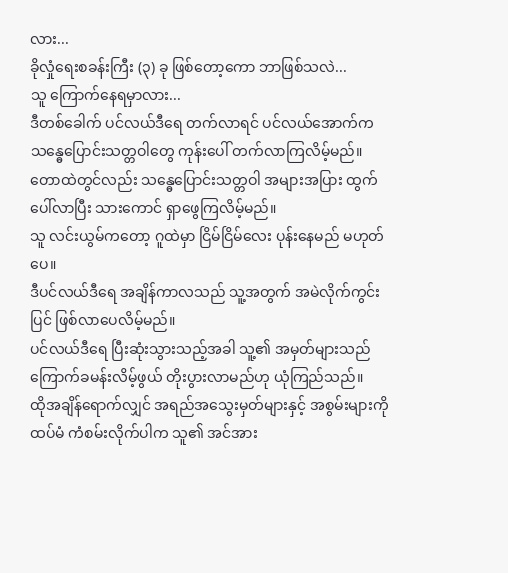လား...
ခိုလှုံရေးစခန်းကြီး (၃) ခု ဖြစ်တော့ကော ဘာဖြစ်သလဲ...
သူ ကြောက်နေရမှာလား...
ဒီတစ်ခေါက် ပင်လယ်ဒီရေ တက်လာရင် ပင်လယ်အောက်က သန္ဓေပြောင်းသတ္တဝါတွေ ကုန်းပေါ် တက်လာကြလိမ့်မည်။ တောထဲတွင်လည်း သန္ဓေပြောင်းသတ္တဝါ အများအပြား ထွက်ပေါ်လာပြီး သားကောင် ရှာဖွေကြလိမ့်မည်။
သူ လင်းယွမ်ကတော့ ဂူထဲမှာ ငြိမ်ငြိမ်လေး ပုန်းနေမည် မဟုတ်ပေ။
ဒီပင်လယ်ဒီရေ အချိန်ကာလသည် သူ့အတွက် အမဲလိုက်ကွင်းပြင် ဖြစ်လာပေလိမ့်မည်။
ပင်လယ်ဒီရေ ပြီးဆုံးသွားသည့်အခါ သူ့၏ အမှတ်များသည် ကြောက်ခမန်းလိမ့်ဖွယ် တိုးပွားလာမည်ဟု ယုံကြည်သည်။
ထိုအချိန်ရောက်လျှင် အရည်အသွေးမှတ်များနှင့် အစွမ်းများကို ထပ်မံ ကံစမ်းလိုက်ပါက သူ၏ အင်အား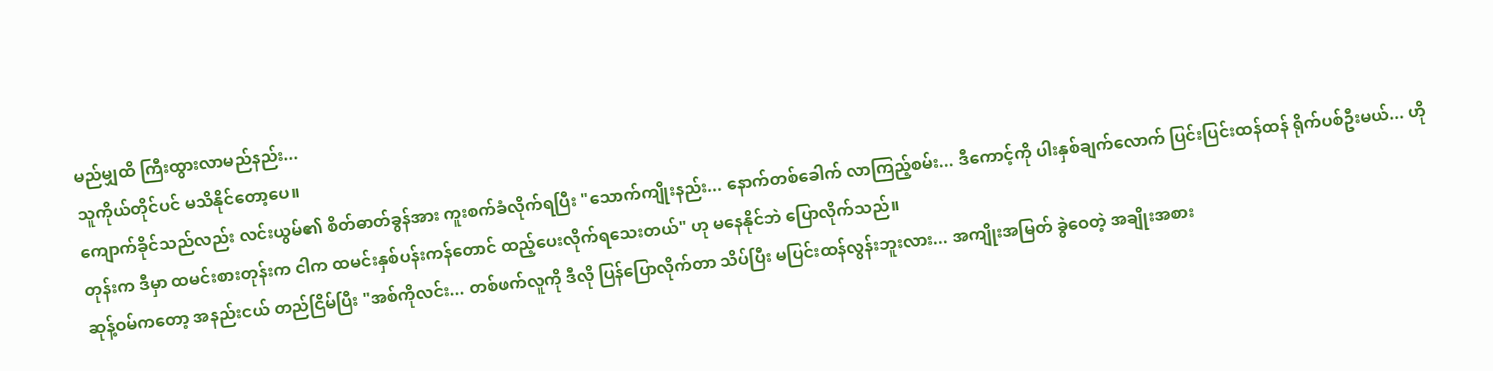မည်မျှထိ ကြီးထွားလာမည်နည်း...
သူကိုယ်တိုင်ပင် မသိနိုင်တော့ပေ။
ကျောက်ခိုင်သည်လည်း လင်းယွမ်၏ စိတ်ဓာတ်ခွန်အား ကူးစက်ခံလိုက်ရပြီး "သောက်ကျိုးနည်း... နောက်တစ်ခေါက် လာကြည့်စမ်း... ဒီကောင့်ကို ပါးနှစ်ချက်လောက် ပြင်းပြင်းထန်ထန် ရိုက်ပစ်ဦးမယ်... ဟိုတုန်းက ဒီမှာ ထမင်းစားတုန်းက ငါက ထမင်းနှစ်ပန်းကန်တောင် ထည့်ပေးလိုက်ရသေးတယ်" ဟု မနေနိုင်ဘဲ ပြောလိုက်သည်။
ဆုန့်ဝမ်ကတော့ အနည်းငယ် တည်ငြိမ်ပြီး "အစ်ကိုလင်း... တစ်ဖက်လူကို ဒီလို ပြန်ပြောလိုက်တာ သိပ်ပြီး မပြင်းထန်လွန်းဘူးလား... အကျိုးအမြတ် ခွဲဝေတဲ့ အချိုးအစား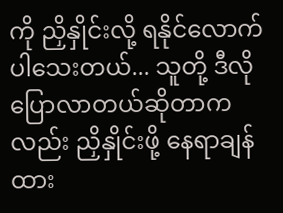ကို ညှိနှိုင်းလို့ ရနိုင်လောက်ပါသေးတယ်... သူတို့ ဒီလို ပြောလာတယ်ဆိုတာကလည်း ညှိနှိုင်းဖို့ နေရာချန်ထား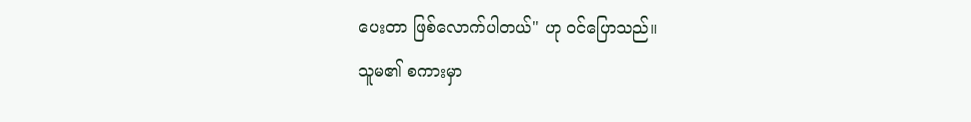ပေးတာ ဖြစ်လောက်ပါတယ်" ဟု ဝင်ပြောသည်။
သူမ၏ စကားမှာ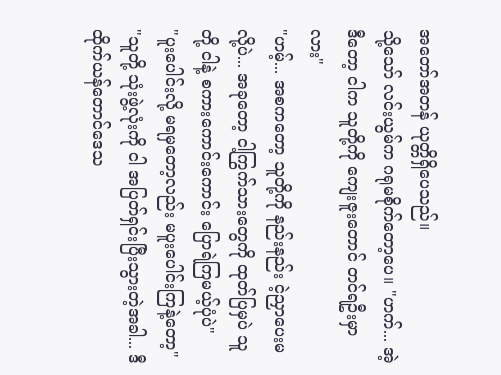အတော်အတန် ယုတ္တိရှိပေသည်။
သို့သော် လင်းယွမ်က ဂရုမစိုက်တော့ပေ။ "ဟက်... အဲ့ဒီတော့ ငါက သူတို့ကို ကျေးဇူးတောင် တင်ရဦးမှာလား"
"ဟမ့်... အစကတော့ သူတို့ကို နည်းနည်း ငဲ့ညှာပေးမလို့ပဲ... အခုတော့ ငါ့ကြွက်သားတွေကို ထုတ်ပြမှပဲ သူတို့ ငါနဲ့ စကားကောင်းကောင်း ပြောရဲကြမယ့်ပုံပဲ"
"ပူးပေါင်းလို့ မရမှတော့လည်း မပူးပေါင်းကြနဲ့တော့"
"သူတို့ သုံးဖွဲ့လုံးကို ငါ အပြတ်ရှင်းပြီးသွားတဲ့အခါ... ဒီထိုက်ယန်တောင်ဒေသ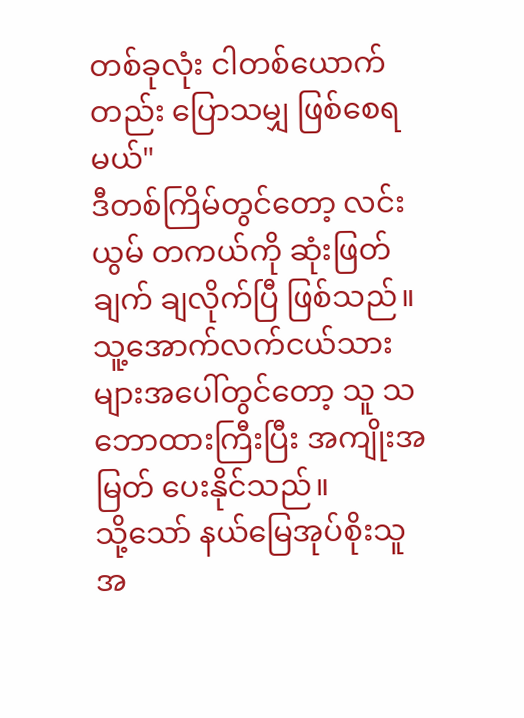တစ်ခုလုံး ငါတစ်ယောက်တည်း ပြောသမျှ ဖြစ်စေရမယ်"
ဒီတစ်ကြိမ်တွင်တော့ လင်းယွမ် တကယ်ကို ဆုံးဖြတ်ချက် ချလိုက်ပြီ ဖြစ်သည်။
သူ့အောက်လက်ငယ်သားများအပေါ်တွင်တော့ သူ သဘောထားကြီးပြီး အကျိုးအမြတ် ပေးနိုင်သည်။
သို့သော် နယ်မြေအုပ်စိုးသူ အ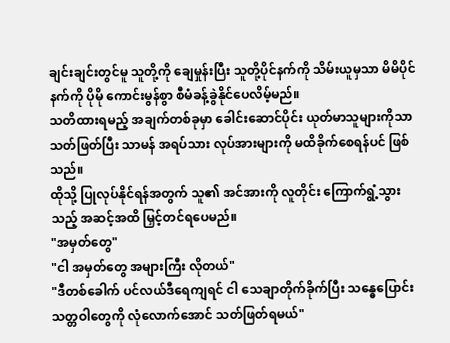ချင်းချင်းတွင်မူ သူတို့ကို ချေမှုန်းပြီး သူတို့ပိုင်နက်ကို သိမ်းယူမှသာ မိမိပိုင်နက်ကို ပိုမို ကောင်းမွန်စွာ စီမံခန့်ခွဲနိုင်ပေလိမ့်မည်။
သတိထားရမည့် အချက်တစ်ခုမှာ ခေါင်းဆောင်ပိုင်း ယုတ်မာသူများကိုသာ သတ်ဖြတ်ပြီး သာမန် အရပ်သား လုပ်အားများကို မထိခိုက်စေရန်ပင် ဖြစ်သည်။
ထိုသို့ ပြုလုပ်နိုင်ရန်အတွက် သူ၏ အင်အားကို လူတိုင်း ကြောက်ရွံ့သွားသည့် အဆင့်အထိ မြှင့်တင်ရပေမည်။
"အမှတ်တွေ"
"ငါ အမှတ်တွေ အများကြီး လိုတယ်"
"ဒီတစ်ခေါက် ပင်လယ်ဒီရေကျရင် ငါ သေချာတိုက်ခိုက်ပြီး သန္ဓေပြောင်းသတ္တဝါတွေကို လုံလောက်အောင် သတ်ဖြတ်ရမယ်"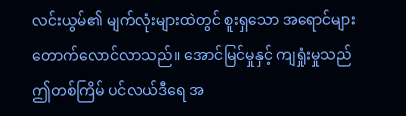လင်းယွမ်၏ မျက်လုံးများထဲတွင် စူးရှသော အရောင်များ တောက်လောင်လာသည်။ အောင်မြင်မှုနှင့် ကျရှုံးမှုသည် ဤတစ်ကြိမ် ပင်လယ်ဒီရေ အ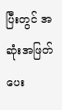ပြီးတွင် အဆုံးအဖြတ် ပေး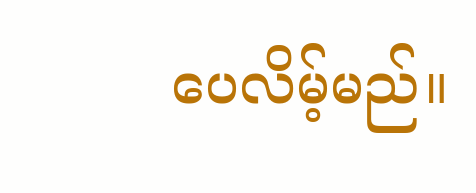ပေလိမ့်မည်။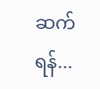ဆက်ရန်...